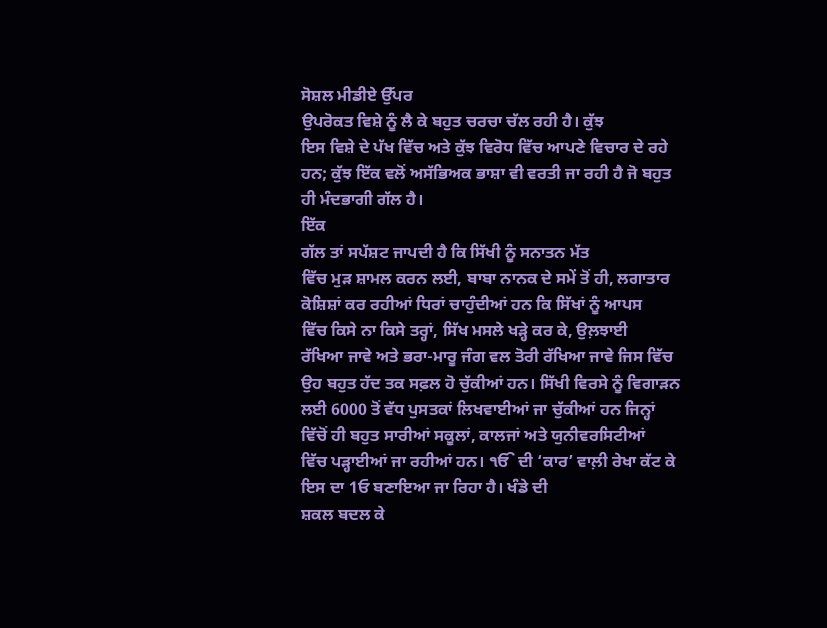ਸੋਸ਼ਲ ਮੀਡੀਏ ਉੱਪਰ
ਉਪਰੋਕਤ ਵਿਸ਼ੇ ਨੂੰ ਲੈ ਕੇ ਬਹੁਤ ਚਰਚਾ ਚੱਲ ਰਹੀ ਹੈ। ਕੁੱਝ
ਇਸ ਵਿਸ਼ੇ ਦੇ ਪੱਖ ਵਿੱਚ ਅਤੇ ਕੁੱਝ ਵਿਰੋਧ ਵਿੱਚ ਆਪਣੇ ਵਿਚਾਰ ਦੇ ਰਹੇ
ਹਨ; ਕੁੱਝ ਇੱਕ ਵਲੋਂ ਅਸੱਭਿਅਕ ਭਾਸ਼ਾ ਵੀ ਵਰਤੀ ਜਾ ਰਹੀ ਹੈ ਜੋ ਬਹੁਤ
ਹੀ ਮੰਦਭਾਗੀ ਗੱਲ ਹੈ।
ਇੱਕ
ਗੱਲ ਤਾਂ ਸਪੱਸ਼ਟ ਜਾਪਦੀ ਹੈ ਕਿ ਸਿੱਖੀ ਨੂੰ ਸਨਾਤਨ ਮੱਤ
ਵਿੱਚ ਮੁੜ ਸ਼ਾਮਲ ਕਰਨ ਲਈ, ਬਾਬਾ ਨਾਨਕ ਦੇ ਸਮੇਂ ਤੋਂ ਹੀ, ਲਗਾਤਾਰ
ਕੋਸ਼ਿਸ਼ਾਂ ਕਰ ਰਹੀਆਂ ਧਿਰਾਂ ਚਾਹੁੰਦੀਆਂ ਹਨ ਕਿ ਸਿੱਖਾਂ ਨੂੰ ਆਪਸ
ਵਿੱਚ ਕਿਸੇ ਨਾ ਕਿਸੇ ਤਰ੍ਹਾਂ, ਸਿੱਖ ਮਸਲੇ ਖੜ੍ਹੇ ਕਰ ਕੇ, ਉਲ਼ਝਾਈ
ਰੱਖਿਆ ਜਾਵੇ ਅਤੇ ਭਰਾ-ਮਾਰੂ ਜੰਗ ਵਲ ਤੋਰੀ ਰੱਖਿਆ ਜਾਵੇ ਜਿਸ ਵਿੱਚ
ਉਹ ਬਹੁਤ ਹੱਦ ਤਕ ਸਫ਼ਲ ਹੋ ਚੁੱਕੀਆਂ ਹਨ। ਸਿੱਖੀ ਵਿਰਸੇ ਨੂੰ ਵਿਗਾੜਨ
ਲਈ 6000 ਤੋਂ ਵੱਧ ਪੁਸਤਕਾਂ ਲਿਖਵਾਈਆਂ ਜਾ ਚੁੱਕੀਆਂ ਹਨ ਜਿਨ੍ਹਾਂ
ਵਿੱਚੋਂ ਹੀ ਬਹੁਤ ਸਾਰੀਆਂ ਸਕੂਲਾਂ, ਕਾਲਜਾਂ ਅਤੇ ਯੁਨੀਵਰਸਿਟੀਆਂ
ਵਿੱਚ ਪੜ੍ਹਾਈਆਂ ਜਾ ਰਹੀਆਂ ਹਨ। ੴ ਦੀ ‘ਕਾਰ’ ਵਾਲ਼ੀ ਰੇਖਾ ਕੱਟ ਕੇ
ਇਸ ਦਾ 1ਓ ਬਣਾਇਆ ਜਾ ਰਿਹਾ ਹੈ। ਖੰਡੇ ਦੀ
ਸ਼ਕਲ ਬਦਲ ਕੇ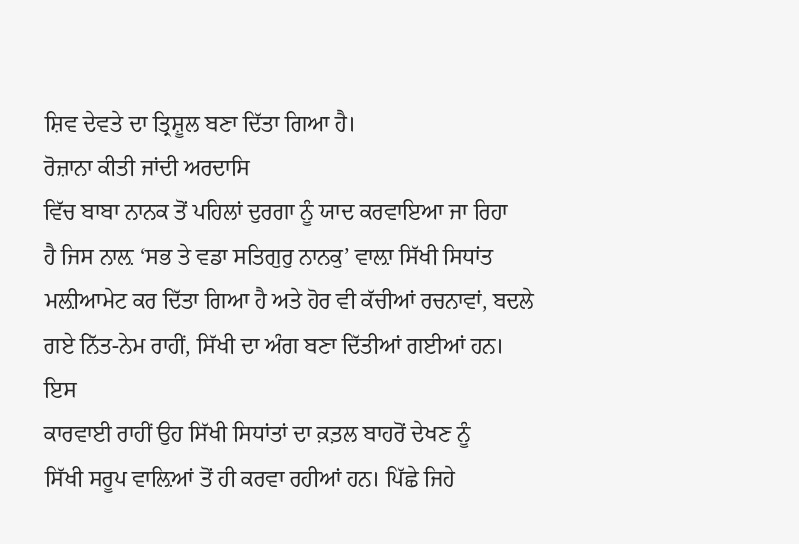ਸ਼ਿਵ ਦੇਵਤੇ ਦਾ ਤ੍ਰਿਸ਼ੂਲ ਬਣਾ ਦਿੱਤਾ ਗਿਆ ਹੈ।
ਰੋਜ਼ਾਨਾ ਕੀਤੀ ਜਾਂਦੀ ਅਰਦਾਸਿ
ਵਿੱਚ ਬਾਬਾ ਨਾਨਕ ਤੋਂ ਪਹਿਲਾਂ ਦੁਰਗਾ ਨੂੰ ਯਾਦ ਕਰਵਾਇਆ ਜਾ ਰਿਹਾ
ਹੈ ਜਿਸ ਨਾਲ਼ ‘ਸਭ ਤੇ ਵਡਾ ਸਤਿਗੁਰੁ ਨਾਨਕੁ’ ਵਾਲ਼ਾ ਸਿੱਖੀ ਸਿਧਾਂਤ
ਮਲ਼ੀਆਮੇਟ ਕਰ ਦਿੱਤਾ ਗਿਆ ਹੈ ਅਤੇ ਹੋਰ ਵੀ ਕੱਚੀਆਂ ਰਚਨਾਵਾਂ, ਬਦਲੇ
ਗਏ ਨਿੱਤ-ਨੇਮ ਰਾਹੀਂ, ਸਿੱਖੀ ਦਾ ਅੰਗ ਬਣਾ ਦਿੱਤੀਆਂ ਗਈਆਂ ਹਨ। ਇਸ
ਕਾਰਵਾਈ ਰਾਹੀਂ ਉਹ ਸਿੱਖੀ ਸਿਧਾਂਤਾਂ ਦਾ ਕ਼ਤ਼ਲ ਬਾਹਰੋਂ ਦੇਖਣ ਨੂੰ
ਸਿੱਖੀ ਸਰੂਪ ਵਾਲ਼ਿਆਂ ਤੋਂ ਹੀ ਕਰਵਾ ਰਹੀਆਂ ਹਨ। ਪਿੱਛੇ ਜਿਹੇ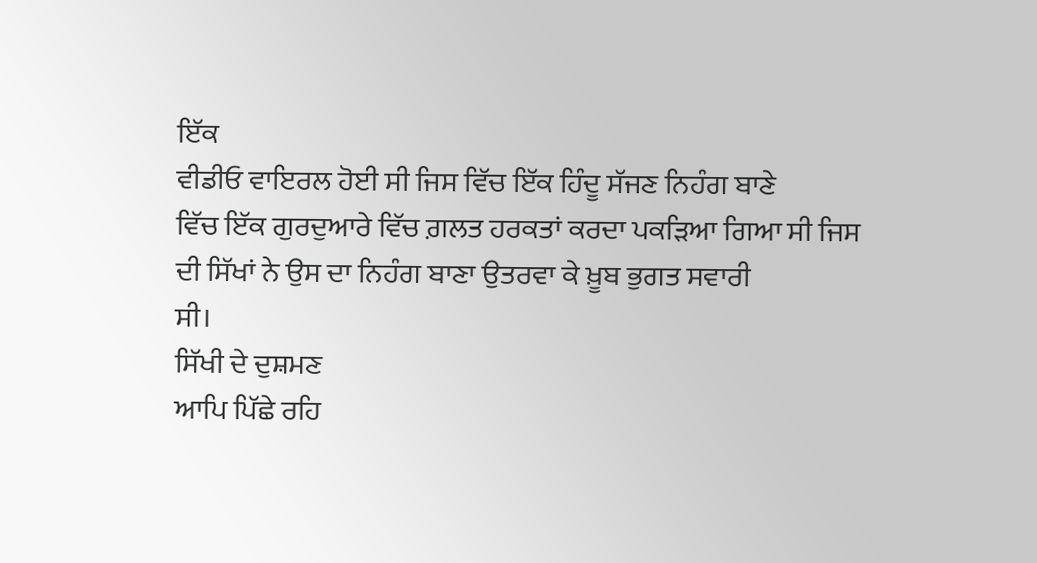ਇੱਕ
ਵੀਡੀਓ ਵਾਇਰਲ ਹੋਈ ਸੀ ਜਿਸ ਵਿੱਚ ਇੱਕ ਹਿੰਦੂ ਸੱਜਣ ਨਿਹੰਗ ਬਾਣੇ
ਵਿੱਚ ਇੱਕ ਗੁਰਦੁਆਰੇ ਵਿੱਚ ਗ਼ਲਤ ਹਰਕਤਾਂ ਕਰਦਾ ਪਕੜਿਆ ਗਿਆ ਸੀ ਜਿਸ
ਦੀ ਸਿੱਖਾਂ ਨੇ ਉਸ ਦਾ ਨਿਹੰਗ ਬਾਣਾ ਉਤਰਵਾ ਕੇ ਖ਼ੂਬ ਭੁਗਤ ਸਵਾਰੀ
ਸੀ।
ਸਿੱਖੀ ਦੇ ਦੁਸ਼ਮਣ
ਆਪਿ ਪਿੱਛੇ ਰਹਿ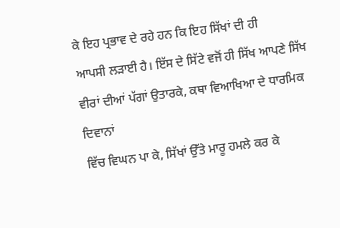ਕੇ ਇਹ ਪ੍ਰਭਾਵ ਦੇ ਰਹੇ ਹਨ ਕਿ ਇਹ ਸਿੱਖਾਂ ਦੀ ਹੀ
ਆਪਸੀ ਲੜਾਈ ਹੈ। ਇੱਸ ਦੇ ਸਿੱਟੇ ਵਜੋਂ ਹੀ ਸਿੱਖ ਆਪਣੇ ਸਿੱਖ
ਵੀਰਾਂ ਦੀਆਂ ਪੱਗਾਂ ਉਤਾਰਕੇ, ਕਥਾ ਵਿਆਖਿਆ ਦੇ ਧਾਰਮਿਕ ਦਿਵਾਨਾਂ
ਵਿੱਚ ਵਿਘਨ ਪਾ ਕੇ, ਸਿੱਖਾਂ ਉੱਤੇ ਮਾਰੂ ਹਮਲੇ ਕਰ ਕੇ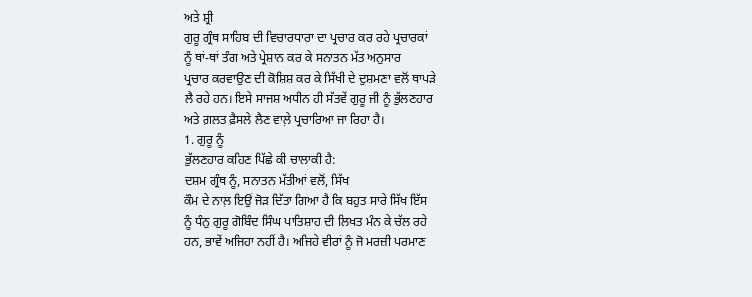ਅਤੇ ਸ਼੍ਰੀ
ਗੁਰੂ ਗ੍ਰੰਥ ਸਾਹਿਬ ਦੀ ਵਿਚਾਰਧਾਰਾ ਦਾ ਪ੍ਰਚਾਰ ਕਰ ਰਹੇ ਪ੍ਰਚਾਰਕਾਂ
ਨੂੰ ਥਾਂ-ਥਾਂ ਤੰਗ ਅਤੇ ਪ੍ਰੇਸ਼ਾਨ ਕਰ ਕੇ ਸਨਾਤਨ ਮੱਤ ਅਨੁਸਾਰ
ਪ੍ਰਚਾਰ ਕਰਵਾਉਣ ਦੀ ਕੋਸ਼ਿਸ਼ ਕਰ ਕੇ ਸਿੱਖੀ ਦੇ ਦੁਸ਼ਮਣਾ ਵਲੋਂ ਥਾਪੜੇ
ਲੈ ਰਹੇ ਹਨ। ਇਸੇ ਸਾਜਸ਼ ਅਧੀਨ ਹੀ ਸੱਤਵੇਂ ਗੁਰੂ ਜੀ ਨੂੰ ਭੁੱਲਣਹਾਰ
ਅਤੇ ਗ਼ਲਤ ਫ਼ੈਸਲੇ ਲੈਣ ਵਾਲ਼ੇ ਪ੍ਰਚਾਰਿਆ ਜਾ ਰਿਹਾ ਹੈ।
1. ਗੁਰੂ ਨੂੰ
ਭੁੱਲਣਹਾਰ ਕਹਿਣ ਪਿੱਛੇ ਕੀ ਚਾਲਾਕੀ ਹੈ:
ਦਸ਼ਮ ਗ੍ਰੰਥ ਨੂੰ, ਸਨਾਤਨ ਮੱਤੀਆਂ ਵਲੋਂ, ਸਿੱਖ
ਕੌਮ ਦੇ ਨਾਲ਼ ਇਉਂ ਜੋੜ ਦਿੱਤਾ ਗਿਆ ਹੈ ਕਿ ਬਹੁਤ ਸਾਰੇ ਸਿੱਖ ਇੱਸ
ਨੂੰ ਧੰਨੁ ਗੁਰੂ ਗੋਬਿੰਦ ਸਿੰਘ ਪਾਤਿਸ਼ਾਹ ਦੀ ਲਿਖਤ ਮੰਨ ਕੇ ਚੱਲ ਰਹੇ
ਹਨ, ਭਾਵੇਂ ਅਜਿਹਾ ਨਹੀਂ ਹੈ। ਅਜਿਹੇ ਵੀਰਾਂ ਨੂੰ ਜੋ ਮਰਜ਼ੀ ਪਰਮਾਣ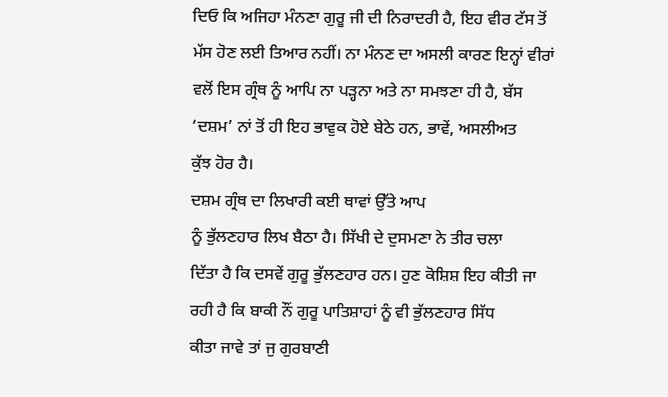ਦਿਓ ਕਿ ਅਜਿਹਾ ਮੰਨਣਾ ਗੁਰੂ ਜੀ ਦੀ ਨਿਰਾਦਰੀ ਹੈ, ਇਹ ਵੀਰ ਟੱਸ ਤੋਂ
ਮੱਸ ਹੋਣ ਲਈ ਤਿਆਰ ਨਹੀਂ। ਨਾ ਮੰਨਣ ਦਾ ਅਸਲੀ ਕਾਰਣ ਇਨ੍ਹਾਂ ਵੀਰਾਂ
ਵਲੋਂ ਇਸ ਗ੍ਰੰਥ ਨੂੰ ਆਪਿ ਨਾ ਪੜ੍ਹਨਾ ਅਤੇ ਨਾ ਸਮਝਣਾ ਹੀ ਹੈ, ਬੱਸ
‘ਦਸ਼ਮ’ ਨਾਂ ਤੋਂ ਹੀ ਇਹ ਭਾਵੁਕ ਹੋਏ ਬੇਠੇ ਹਨ, ਭਾਵੇਂ, ਅਸਲੀਅਤ
ਕੁੱਝ ਹੋਰ ਹੈ।
ਦਸ਼ਮ ਗ੍ਰੰਥ ਦਾ ਲਿਖਾਰੀ ਕਈ ਥਾਵਾਂ ਉੱਤੇ ਆਪ
ਨੂੰ ਭੁੱਲਣਹਾਰ ਲਿਖ ਬੈਠਾ ਹੈ। ਸਿੱਖੀ ਦੇ ਦੁਸਮਣਾ ਨੇ ਤੀਰ ਚਲਾ
ਦਿੱਤਾ ਹੈ ਕਿ ਦਸਵੇਂ ਗੁਰੂ ਭੁੱਲਣਹਾਰ ਹਨ। ਹੁਣ ਕੋਸ਼ਿਸ਼ ਇਹ ਕੀਤੀ ਜਾ
ਰਹੀ ਹੈ ਕਿ ਬਾਕੀ ਨੌਂ ਗੁਰੂ ਪਾਤਿਸ਼ਾਹਾਂ ਨੂੰ ਵੀ ਭੁੱਲਣਹਾਰ ਸਿੱਧ
ਕੀਤਾ ਜਾਵੇ ਤਾਂ ਜੁ ਗੁਰਬਾਣੀ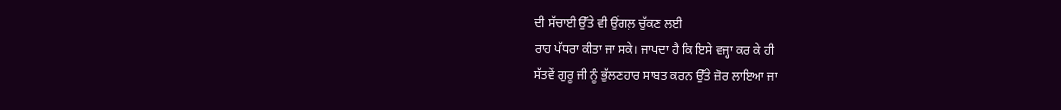ਦੀ ਸੱਚਾਈ ਉੱਤੇ ਵੀ ਉਂਗਲ਼ ਚੁੱਕਣ ਲਈ
ਰਾਹ ਪੱਧਰਾ ਕੀਤਾ ਜਾ ਸਕੇ। ਜਾਪਦਾ ਹੈ ਕਿ ਇਸੇ ਵਜ੍ਹਾ ਕਰ ਕੇ ਹੀ
ਸੱਤਵੇਂ ਗੁਰੂ ਜੀ ਨੂੰ ਭੁੱਲਣਹਾਰ ਸਾਬਤ ਕਰਨ ਉੱਤੇ ਜ਼ੋਰ ਲਾਇਆ ਜਾ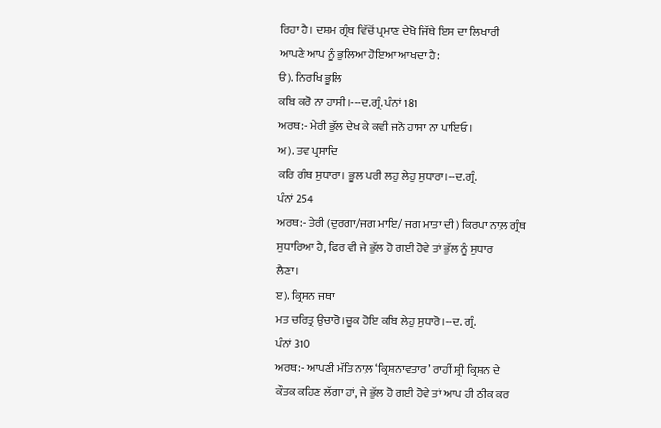ਰਿਹਾ ਹੈ। ਦਸ਼ਮ ਗ੍ਰੰਥ ਵਿੱਚੋਂ ਪ੍ਰਮਾਣ ਦੇਖੋ ਜਿੱਥੇ ਇਸ ਦਾ ਲਿਖਾਰੀ
ਆਪਣੇ ਆਪ ਨੂੰ ਭੁਲਿਆ ਹੋਇਆ ਆਖਦਾ ਹੈ:
ੳ). ਨਿਰਖਿ ਭੂਲਿ
ਕਬਿ ਕਰੋ ਨਾ ਹਾਸੀ।---ਦ.ਗ੍ਰੰ. ਪੰਨਾਂ 181
ਅਰਥ:- ਮੇਰੀ ਭੁੱਲ ਦੇਖ ਕੇ ਕਵੀ ਜਨੋ ਹਾਸਾ ਨਾ ਪਾਇਓ।
ਅ). ਤਵ ਪ੍ਰਸਾਦਿ
ਕਰਿ ਗੰਥ ਸੁਧਾਰਾ। ਭੂਲ ਪਰੀ ਲਹੁ ਲੇਹੁ ਸੁਧਾਰਾ।--ਦ.ਗ੍ਰੰ.
ਪੰਨਾਂ 254
ਅਰਥ:- ਤੇਰੀ (ਦੁਰਗਾ/ਜਗ ਮਾਇ/ ਜਗ ਮਾਤਾ ਦੀ) ਕਿਰਪਾ ਨਾਲ਼ ਗ੍ਰੰਥ
ਸੁਧਾਰਿਆ ਹੈ, ਫਿਰ ਵੀ ਜੇ ਭੁੱਲ ਹੋ ਗਈ ਹੋਵੇ ਤਾਂ ਭੁੱਲ ਨੂੰ ਸੁਧਾਰ
ਲੈਣਾ।
ੲ). ਕ੍ਰਿਸਨ ਜਥਾ
ਮਤ ਚਰਿਤ੍ਰ ਉਚਾਰੋ।ਚੂਕ ਹੋਇ ਕਬਿ ਲੇਹੁ ਸੁਧਾਰੋ।--ਦ. ਗ੍ਰੰ.
ਪੰਨਾਂ 310
ਅਰਥ:- ਆਪਣੀ ਮੱਤਿ ਨਾਲ਼ ‘ਕ੍ਰਿਸ਼ਨਾਵਤਾਰ’ ਰਾਹੀਂ ਸ਼੍ਰੀ ਕ੍ਰਿਸ਼ਨ ਦੇ
ਕੌਤਕ ਕਹਿਣ ਲੱਗਾ ਹਾਂ, ਜੇ ਭੁੱਲ ਹੋ ਗਈ ਹੋਵੇ ਤਾਂ ਆਪ ਹੀ ਠੀਕ ਕਰ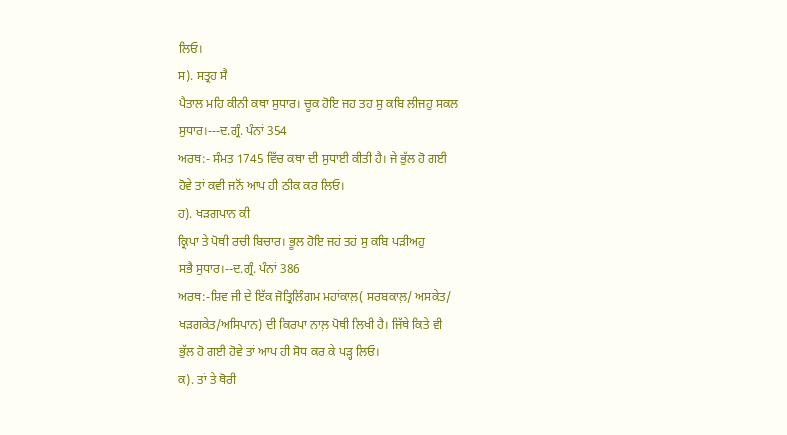ਲਿਓ।
ਸ). ਸਤ੍ਰਹ ਸੈ
ਪੈਤਾਲ ਮਹਿ ਕੀਨੀ ਕਥਾ ਸੁਧਾਰ। ਚੂਕ ਹੋਇ ਜਹ ਤਹ ਸੁ ਕਬਿ ਲੀਜਹੁ ਸਕਲ
ਸੁਧਾਰ।---ਦ.ਗ੍ਰੰ. ਪੰਨਾਂ 354
ਅਰਥ:- ਸੰਮਤ 1745 ਵਿੱਚ ਕਥਾ ਦੀ ਸੁਧਾਈ ਕੀਤੀ ਹੈ। ਜੇ ਭੁੱਲ ਹੋ ਗਈ
ਹੋਵੇ ਤਾਂ ਕਵੀ ਜਨੋਂ ਆਪ ਹੀ ਠੀਕ ਕਰ ਲਿਓ।
ਹ). ਖੜਗਪਾਨ ਕੀ
ਕ੍ਰਿਪਾ ਤੇ ਪੋਥੀ ਰਚੀ ਬਿਚਾਰ। ਭੂਲ ਹੋਇ ਜਹਂ ਤਹਂ ਸੁ ਕਬਿ ਪੜੀਅਹੁ
ਸਭੈ ਸੁਧਾਰ।--ਦ.ਗ੍ਰੰ. ਪੰਨਾਂ 386
ਅਰਥ:-ਸ਼ਿਵ ਜੀ ਦੇ ਇੱਕ ਜੋਤ੍ਰਿਲਿੰਗਮ ਮਹਾਂਕਾਲ਼( ਸਰਬਕਾਲ਼/ ਅਸਕੇਤ/
ਖੜਗਕੇਤ/ਅਸਿਪਾਨ) ਦੀ ਕਿਰਪਾ ਨਾਲ਼ ਪੋਥੀ ਲਿਖੀ ਹੈ। ਜਿੱਥੇ ਕਿਤੇ ਵੀ
ਭੁੱਲ ਹੋ ਗਈ ਹੋਵੇ ਤਾਂ ਆਪ ਹੀ ਸੋਧ ਕਰ ਕੇ ਪੜ੍ਹ ਲਿਓ।
ਕ). ਤਾਂ ਤੇ ਥੋਰੀ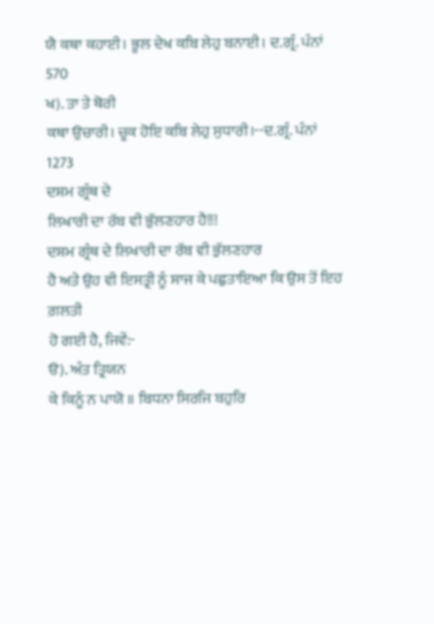ਯੈ ਕਥਾ ਕਹਾਈ। ਭੂਲ ਦੇਖ ਕਬਿ ਲੇਹੁ ਬਨਾਈ। ਦ.ਗ੍ਰੰ. ਪੰਨਾਂ
570
ਖ). ਤਾ ਤੇ ਥੋਰੀ
ਕਥਾ ਉਚਾਰੀ। ਚੂਕ ਹੋਇ ਕਬਿ ਲੇਹੁ ਸੁਧਾਰੀ।--ਦ.ਗ੍ਰੰ. ਪੰਨਾਂ
1273
ਦਸ਼ਮ ਗ੍ਰੰਥ ਦੇ
ਲਿਖਾਰੀ ਦਾ ਰੱਬ ਵੀ ਭੁੱਲਣਹਾਰ ਹੈ!!!
ਦਸ਼ਮ ਗ੍ਰੰਥ ਦੇ ਲਿਖਾਰੀ ਦਾ ਰੱਬ ਵੀ ਭੁੱਲਣਹਾਰ
ਹੈ ਅਤੇ ਉਹ ਵੀ ਇਸਤ੍ਰੀ ਨੂੰ ਸਾਜ ਕੇ ਪਛੁਤਾਇਆ ਕਿ ਉਸ ਤੋਂ ਇਹ ਗ਼ਲਤੀ
ਹੋ ਗਈ ਹੈ, ਜਿਵੇਂ:-
ੳ). ਅੰਤ ਤ੍ਰਿਯਨ
ਕੇ ਕਿਨੂੰ ਨ ਪਾਯੋ ॥ ਬਿਧਨਾ ਸਿਰਜਿ ਬਹੁਰਿ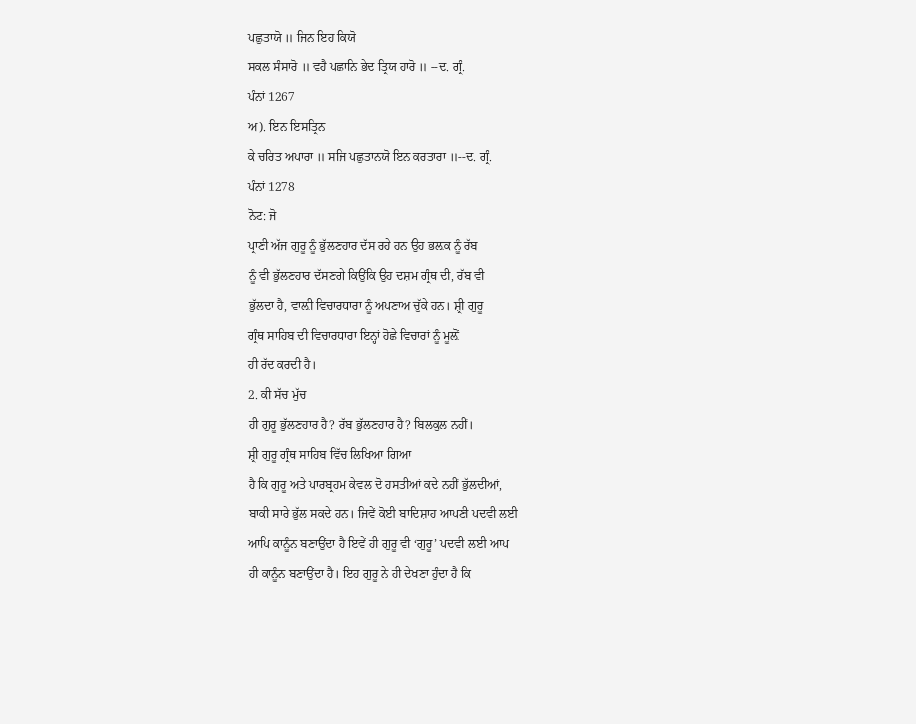ਪਛੁਤਾਯੋ ॥ ਜਿਨ ਇਹ ਕਿਯੋ
ਸਕਲ ਸੰਸਾਰੋ ॥ ਵਹੈ ਪਛਾਨਿ ਭੇਦ ਤ੍ਰਿਯ ਹਾਰੋ ॥ --ਦ. ਗ੍ਰੰ.
ਪੰਨਾਂ 1267
ਅ). ਇਨ ਇਸਤ੍ਰਿਨ
ਕੇ ਚਰਿਤ ਅਪਾਰਾ ॥ ਸਜਿ ਪਛੁਤਾਨਯੋ ਇਨ ਕਰਤਾਰਾ ॥--ਦ. ਗ੍ਰੰ.
ਪੰਨਾਂ 1278
ਨੋਟ: ਜੋ
ਪ੍ਰਾਣੀ ਅੱਜ ਗੁਰੂ ਨੂੰ ਭੁੱਲਣਹਾਰ ਦੱਸ ਰਹੇ ਹਨ ਉਹ ਭਲ਼ਕ ਨੂੰ ਰੱਬ
ਨੂੰ ਵੀ ਭੁੱਲਣਹਾਰ ਦੱਸਣਗੇ ਕਿਉਂਕਿ ਉਹ ਦਸ਼ਮ ਗ੍ਰੰਥ ਦੀ, ਰੱਬ ਵੀ
ਭੁੱਲਦਾ ਹੈ, ਵਾਲ਼ੀ ਵਿਚਾਰਧਾਰਾ ਨੂੰ ਅਪਣਾਅ ਚੁੱਕੇ ਹਨ। ਸ਼੍ਰੀ ਗੁਰੂ
ਗ੍ਰੰਥ ਸਾਹਿਬ ਦੀ ਵਿਚਾਰਧਾਰਾ ਇਨ੍ਹਾਂ ਹੋਛੇ ਵਿਚਾਰਾਂ ਨੂੰ ਮੂਲ਼ੋਂ
ਹੀ ਰੱਦ ਕਰਦੀ ਹੈ।
2. ਕੀ ਸੱਚ ਮੁੱਚ
ਹੀ ਗੁਰੂ ਭੁੱਲਣਹਾਰ ਹੈ? ਰੱਬ ਭੁੱਲਣਹਾਰ ਹੈ? ਬਿਲਕੁਲ ਨਹੀਂ।
ਸ਼੍ਰੀ ਗੁਰੂ ਗ੍ਰੰਥ ਸਾਹਿਬ ਵਿੱਚ ਲਿਖਿਆ ਗਿਆ
ਹੈ ਕਿ ਗੁਰੂ ਅਤੇ ਪਾਰਬ੍ਰਹਮ ਕੇਵਲ ਦੋ ਹਸਤੀਆਂ ਕਦੇ ਨਹੀਂ ਭੁੱਲਦੀਆਂ,
ਬਾਕੀ ਸਾਰੇ ਭੁੱਲ ਸਕਦੇ ਹਨ। ਜਿਵੇਂ ਕੋਈ ਬਾਦਿਸ਼ਾਹ ਆਪਣੀ ਪਦਵੀ ਲਈ
ਆਪਿ ਕਾਨੂੰਨ ਬਣਾਉਂਦਾ ਹੈ ਇਵੇਂ ਹੀ ਗੁਰੂ ਵੀ ‘ਗੁਰੂ’ ਪਦਵੀ ਲਈ ਆਪ
ਹੀ ਕਾਨੂੰਨ ਬਣਾਉਂਦਾ ਹੈ। ਇਹ ਗੁਰੂ ਨੇ ਹੀ ਦੇਖਣਾ ਹੁੰਦਾ ਹੈ ਕਿ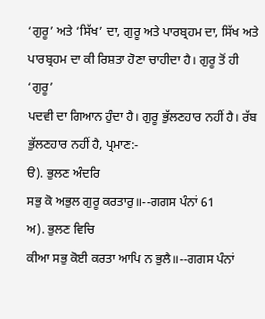‘ਗੁਰੂ’ ਅਤੇ ‘ਸਿੱਖ’ ਦਾ, ਗੁਰੂ ਅਤੇ ਪਾਰਬ੍ਰਹਮ ਦਾ, ਸਿੱਖ ਅਤੇ
ਪਾਰਬ੍ਰਹਮ ਦਾ ਕੀ ਰਿਸ਼ਤਾ ਹੋਣਾ ਚਾਹੀਦਾ ਹੈ। ਗੁਰੂ ਤੋਂ ਹੀ ‘ਗੁਰੂ’
ਪਦਵੀ ਦਾ ਗਿਆਨ ਹੁੰਦਾ ਹੈ। ਗੁਰੂ ਭੁੱਲਣਹਾਰ ਨਹੀਂ ਹੈ। ਰੱਬ
ਭੁੱਲਣਹਾਰ ਨਹੀਂ ਹੈ, ਪ੍ਰਮਾਣ:-
ੳ). ਭੁਲਣ ਅੰਦਰਿ
ਸਭੁ ਕੋ ਅਭੁਲ ਗੁਰੂ ਕਰਤਾਰੁ॥--ਗਗਸ ਪੰਨਾਂ 61
ਅ). ਭੁਲਣ ਵਿਚਿ
ਕੀਆ ਸਭੁ ਕੋਈ ਕਰਤਾ ਆਪਿ ਨ ਭੁਲੈ॥--ਗਗਸ ਪੰਨਾਂ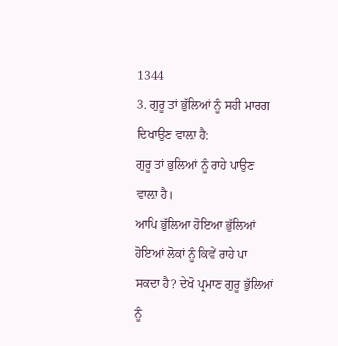1344
3. ਗੁਰੂ ਤਾਂ ਭੁੱਲਿਆਂ ਨੂੰ ਸਹੀ ਮਾਰਗ
ਦਿਖਾਉਣ ਵਾਲ਼ਾ ਹੈ:
ਗੁਰੂ ਤਾਂ ਭੁਲਿਆਂ ਨੂੰ ਰਾਹੇ ਪਾਉਣ ਵਾਲ਼ਾ ਹੈ।
ਆਪਿ ਭੁੱਲਿਆ ਹੋਇਆ ਭੁੱਲਿਆਂ ਹੋਇਆਂ ਲੋਕਾਂ ਨੂੰ ਕਿਵੇਂ ਰਾਹੇ ਪਾ
ਸਕਦਾ ਹੈ? ਦੇਖੋ ਪ੍ਰਮਾਣ ਗੁਰੂ ਭੁੱਲਿਆਂ ਨੂੰ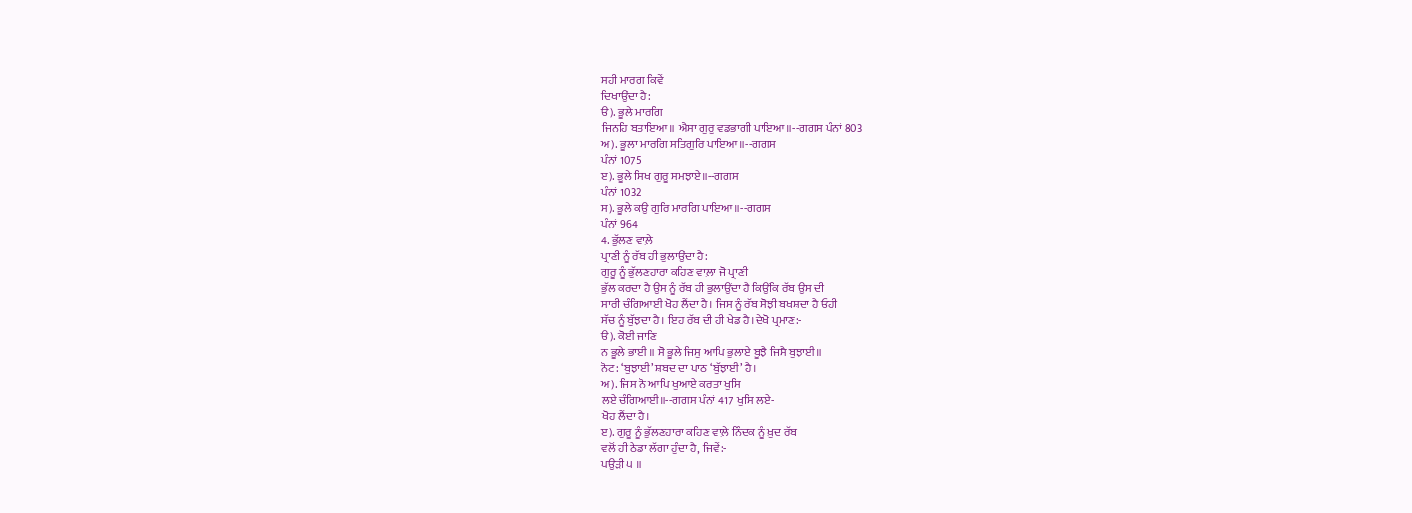ਸਹੀ ਮਾਰਗ ਕਿਵੇਂ
ਦਿਖਾਉਂਦਾ ਹੈ:
ੳ). ਭੂਲੇ ਮਾਰਗਿ
ਜਿਨਹਿ ਬਤਾਇਆ॥ ਐਸਾ ਗੁਰੁ ਵਡਭਾਗੀ ਪਾਇਆ॥--ਗਗਸ ਪੰਨਾਂ 803
ਅ). ਭੂਲਾ ਮਾਰਗਿ ਸਤਿਗੁਰਿ ਪਾਇਆ॥--ਗਗਸ
ਪੰਨਾਂ 1075
ੲ). ਭੂਲੇ ਸਿਖ ਗੁਰੂ ਸਮਝਾਏ॥--ਗਗਸ
ਪੰਨਾਂ 1032
ਸ). ਭੂਲੇ ਕਉ ਗੁਰਿ ਮਾਰਗਿ ਪਾਇਆ॥--ਗਗਸ
ਪੰਨਾਂ 964
4. ਭੁੱਲਣ ਵਾਲ਼ੇ
ਪ੍ਰਾਣੀ ਨੂੰ ਰੱਬ ਹੀ ਭੁਲਾਉਂਦਾ ਹੈ:
ਗੁਰੂ ਨੂੰ ਭੁੱਲਣਹਾਰਾ ਕਹਿਣ ਵਾਲ਼ਾ ਜੋ ਪ੍ਰਾਣੀ
ਭੁੱਲ ਕਰਦਾ ਹੈ ਉਸ ਨੂੰ ਰੱਬ ਹੀ ਭੁਲਾਉਂਦਾ ਹੈ ਕਿਉਂਕਿ ਰੱਬ ਉਸ ਦੀ
ਸਾਰੀ ਚੰਗਿਆਈ ਖੋਹ ਲੈਂਦਾ ਹੈ। ਜਿਸ ਨੂੰ ਰੱਬ ਸੋਝੀ ਬਖਸ਼ਦਾ ਹੈ ਓਹੀ
ਸੱਚ ਨੂੰ ਬੁੱਝਦਾ ਹੈ। ਇਹ ਰੱਬ ਦੀ ਹੀ ਖੇਡ ਹੈ।ਦੇਖੋ ਪ੍ਰਮਾਣ:-
ੳ). ਕੋਈ ਜਾਣਿ
ਨ ਭੂਲੇ ਭਾਈ ॥ ਸੋ ਭੂਲੇ ਜਿਸੁ ਆਪਿ ਭੁਲਾਏ ਬੂਝੈ ਜਿਸੈ ਬੁਝਾਈ॥
ਨੋਟ: ‘ਬੁਝਾਈ’ ਸ਼ਬਦ ਦਾ ਪਾਠ ‘ਬੁੱਝਾਈ’ ਹੈ।
ਅ). ਜਿਸ ਨੋ ਆਪਿ ਖੁਆਏ ਕਰਤਾ ਖੁਸਿ
ਲਏ ਚੰਗਿਆਈ॥--ਗਗਸ ਪੰਨਾਂ 417 ਖੁਸਿ ਲਏ-
ਖੋਹ ਲੈਂਦਾ ਹੈ।
ੲ). ਗੁਰੂ ਨੂੰ ਭੁੱਲਣਹਾਰਾ ਕਹਿਣ ਵਾਲ਼ੇ ਨਿੰਦਕ ਨੂੰ ਖ਼ੁਦ ਰੱਬ
ਵਲੋਂ ਹੀ ਠੇਡਾ ਲੱਗਾ ਹੁੰਦਾ ਹੈ, ਜਿਵੇਂ:-
ਪਉੜੀ ੫ ॥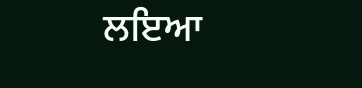ਲਇਆ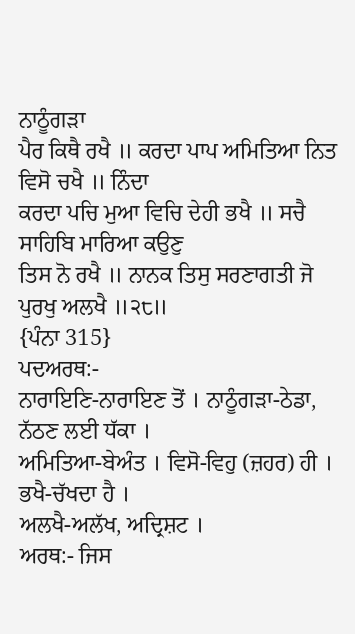ਨਾਠੂੰਗੜਾ
ਪੈਰ ਕਿਥੈ ਰਖੈ ॥ ਕਰਦਾ ਪਾਪ ਅਮਿਤਿਆ ਨਿਤ ਵਿਸੋ ਚਖੈ ॥ ਨਿੰਦਾ
ਕਰਦਾ ਪਚਿ ਮੁਆ ਵਿਚਿ ਦੇਹੀ ਭਖੈ ॥ ਸਚੈ ਸਾਹਿਬਿ ਮਾਰਿਆ ਕਉਣੁ
ਤਿਸ ਨੋ ਰਖੈ ॥ ਨਾਨਕ ਤਿਸੁ ਸਰਣਾਗਤੀ ਜੋ ਪੁਰਖੁ ਅਲਖੈ ॥੨੮॥
{ਪੰਨਾ 315}
ਪਦਅਰਥ:-
ਨਾਰਾਇਣਿ-ਨਾਰਾਇਣ ਤੋਂ । ਨਾਠੂੰਗੜਾ-ਠੇਡਾ, ਨੱਠਣ ਲਈ ਧੱਕਾ ।
ਅਮਿਤਿਆ-ਬੇਅੰਤ । ਵਿਸੋ-ਵਿਹੁ (ਜ਼ਹਰ) ਹੀ । ਭਖੈ-ਚੱਖਦਾ ਹੈ ।
ਅਲਖੈ-ਅਲੱਖ, ਅਦ੍ਰਿਸ਼ਟ ।
ਅਰਥ:- ਜਿਸ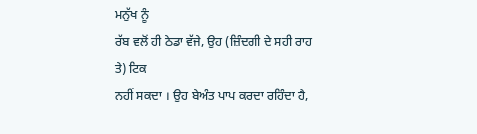ਮਨੁੱਖ ਨੂੰ
ਰੱਬ ਵਲੋਂ ਹੀ ਠੇਡਾ ਵੱਜੇ, ਉਹ (ਜ਼ਿੰਦਗੀ ਦੇ ਸਹੀ ਰਾਹ ਤੇ) ਟਿਕ
ਨਹੀਂ ਸਕਦਾ । ਉਹ ਬੇਅੰਤ ਪਾਪ ਕਰਦਾ ਰਹਿੰਦਾ ਹੈ,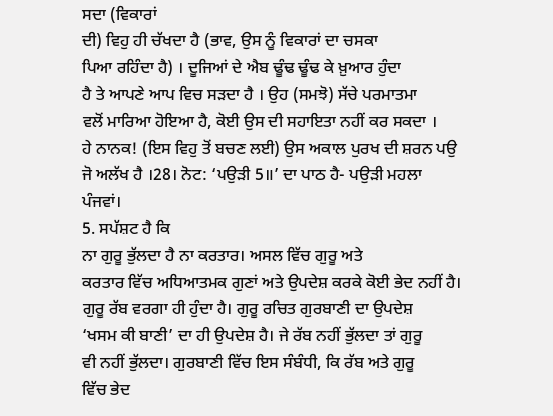ਸਦਾ (ਵਿਕਾਰਾਂ
ਦੀ) ਵਿਹੁ ਹੀ ਚੱਖਦਾ ਹੈ (ਭਾਵ, ਉਸ ਨੂੰ ਵਿਕਾਰਾਂ ਦਾ ਚਸਕਾ
ਪਿਆ ਰਹਿੰਦਾ ਹੈ) । ਦੂਜਿਆਂ ਦੇ ਐਬ ਢੂੰਢ ਢੂੰਢ ਕੇ ਖ਼ੁਆਰ ਹੁੰਦਾ
ਹੈ ਤੇ ਆਪਣੇ ਆਪ ਵਿਚ ਸੜਦਾ ਹੈ । ਉਹ (ਸਮਝੋ) ਸੱਚੇ ਪਰਮਾਤਮਾ
ਵਲੋਂ ਮਾਰਿਆ ਹੋਇਆ ਹੈ, ਕੋਈ ਉਸ ਦੀ ਸਹਾਇਤਾ ਨਹੀਂ ਕਰ ਸਕਦਾ ।
ਹੇ ਨਾਨਕ! (ਇਸ ਵਿਹੁ ਤੋਂ ਬਚਣ ਲਈ) ਉਸ ਅਕਾਲ ਪੁਰਖ ਦੀ ਸ਼ਰਨ ਪਉ
ਜੋ ਅਲੱਖ ਹੈ ।28। ਨੋਟ: ‘ਪਉੜੀ 5॥’ ਦਾ ਪਾਠ ਹੈ- ਪਉੜੀ ਮਹਲਾ
ਪੰਜਵਾਂ।
5. ਸਪੱਸ਼ਟ ਹੈ ਕਿ
ਨਾ ਗੁਰੂ ਭੁੱਲਦਾ ਹੈ ਨਾ ਕਰਤਾਰ। ਅਸਲ ਵਿੱਚ ਗੁਰੂ ਅਤੇ
ਕਰਤਾਰ ਵਿੱਚ ਅਧਿਆਤਮਕ ਗੁਣਾਂ ਅਤੇ ਉਪਦੇਸ਼ ਕਰਕੇ ਕੋਈ ਭੇਦ ਨਹੀਂ ਹੈ।
ਗੁਰੂ ਰੱਬ ਵਰਗਾ ਹੀ ਹੁੰਦਾ ਹੈ। ਗੁਰੂ ਰਚਿਤ ਗੁਰਬਾਣੀ ਦਾ ਉਪਦੇਸ਼
‘ਖਸਮ ਕੀ ਬਾਣੀ’ ਦਾ ਹੀ ਉਪਦੇਸ਼ ਹੈ। ਜੇ ਰੱਬ ਨਹੀਂ ਭੁੱਲਦਾ ਤਾਂ ਗੁਰੂ
ਵੀ ਨਹੀਂ ਭੁੱਲਦਾ। ਗੁਰਬਾਣੀ ਵਿੱਚ ਇਸ ਸੰਬੰਧੀ, ਕਿ ਰੱਬ ਅਤੇ ਗੁਰੂ
ਵਿੱਚ ਭੇਦ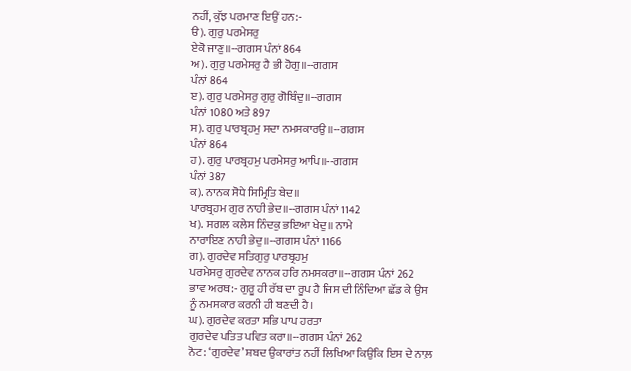ਨਹੀਂ, ਕੁੱਝ ਪਰਮਾਣ ਇਉਂ ਹਨ:-
ੳ). ਗੁਰੁ ਪਰਮੇਸਰੁ
ਏਕੋ ਜਾਣੁ॥--ਗਗਸ ਪੰਨਾਂ 864
ਅ). ਗੁਰੁ ਪਰਮੇਸਰੁ ਹੈ ਭੀ ਹੋਗੁ॥--ਗਗਸ
ਪੰਨਾਂ 864
ੲ). ਗੁਰੁ ਪਰਮੇਸਰੁ ਗੁਰੁ ਗੋਬਿੰਦੁ॥--ਗਗਸ
ਪੰਨਾਂ 1080 ਅਤੇ 897
ਸ). ਗੁਰੁ ਪਾਰਬ੍ਰਹਮੁ ਸਦਾ ਨਮਸਕਾਰਉ॥--ਗਗਸ
ਪੰਨਾਂ 864
ਹ). ਗੁਰੁ ਪਾਰਬ੍ਰਹਮੁ ਪਰਮੇਸਰੁ ਆਪਿ॥--ਗਗਸ
ਪੰਨਾਂ 387
ਕ). ਨਾਨਕ ਸੋਧੇ ਸਿਮ੍ਰਿਤਿ ਬੇਦ॥
ਪਾਰਬ੍ਰਹਮ ਗੁਰ ਨਾਹੀ ਭੇਦ॥--ਗਗਸ ਪੰਨਾਂ 1142
ਖ). ਸਗਲ ਕਲੇਸ ਨਿੰਦਕੁ ਭਇਆ ਖੇਦੁ॥ ਨਾਮੇ
ਨਾਰਾਇਣ ਨਾਹੀ ਭੇਦੁ॥--ਗਗਸ ਪੰਨਾਂ 1166
ਗ). ਗੁਰਦੇਵ ਸਤਿਗੁਰੁ ਪਾਰਬ੍ਰਹਮੁ
ਪਰਮੇਸਰੁ ਗੁਰਦੇਵ ਨਾਨਕ ਹਰਿ ਨਮਸਕਰਾ॥--ਗਗਸ ਪੰਨਾਂ 262
ਭਾਵ ਅਰਥ:- ਗੁਰੂ ਹੀ ਰੱਬ ਦਾ ਰੂਪ ਹੈ ਜਿਸ ਦੀ ਨਿੰਦਿਆ ਛੱਡ ਕੇ ਉਸ
ਨੂੰ ਨਮਸਕਾਰ ਕਰਨੀ ਹੀ ਬਣਦੀ ਹੈ।
ਘ). ਗੁਰਦੇਵ ਕਰਤਾ ਸਭਿ ਪਾਪ ਹਰਤਾ
ਗੁਰਦੇਵ ਪਤਿਤ ਪਵਿਤ ਕਰਾ॥--ਗਗਸ ਪੰਨਾਂ 262
ਨੋਟ: ‘ਗੁਰਦੇਵ’ ਸ਼ਬਦ ਉਕਾਰਾਂਤ ਨਹੀਂ ਲਿਖਿਆ ਕਿਉਂਕਿ ਇਸ ਦੇ ਨਾਲ਼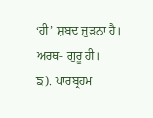‘ਹੀ’ ਸ਼ਬਦ ਜੁੜਨਾ ਹੈ। ਅਰਥ- ਗੁਰੂ ਹੀ।
ਙ). ਪਾਰਬ੍ਰਹਮ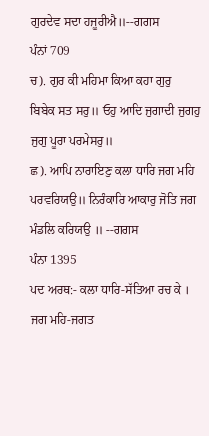ਗੁਰਦੇਵ ਸਦਾ ਹਜੂਰੀਐ॥--ਗਗਸ
ਪੰਨਾਂ 709
ਚ). ਗੁਰ ਕੀ ਮਹਿਮਾ ਕਿਆ ਕਹਾ ਗੁਰੁ
ਬਿਬੇਕ ਸਤ ਸਰੁ॥ ਓਹੁ ਆਦਿ ਜੁਗਾਦੀ ਜੁਗਹੁ ਜੁਗੁ ਪੂਰਾ ਪਰਮੇਸਰੁ॥
ਛ). ਆਪਿ ਨਾਰਾਇਣੁ ਕਲਾ ਧਾਰਿ ਜਗ ਮਹਿ
ਪਰਵਰਿਯਉ॥ ਨਿਰੰਕਾਰਿ ਆਕਾਰੁ ਜੋਤਿ ਜਗ ਮੰਡਲਿ ਕਰਿਯਉ ॥ --ਗਗਸ
ਪੰਨਾ 1395
ਪਦ ਅਰਥ:- ਕਲਾ ਧਾਰਿ-ਸੱਤਿਆ ਰਚ ਕੇ । ਜਗ ਮਹਿ-ਜਗਤ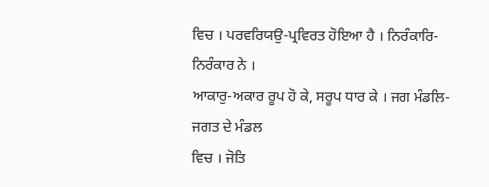ਵਿਚ । ਪਰਵਰਿਯਉ-ਪ੍ਰਵਿਰਤ ਹੋਇਆ ਹੈ । ਨਿਰੰਕਾਰਿ-ਨਿਰੰਕਾਰ ਨੇ ।
ਆਕਾਰੁ-ਅਕਾਰ ਰੂਪ ਹੋ ਕੇ, ਸਰੂਪ ਧਾਰ ਕੇ । ਜਗ ਮੰਡਲਿ-ਜਗਤ ਦੇ ਮੰਡਲ
ਵਿਚ । ਜੋਤਿ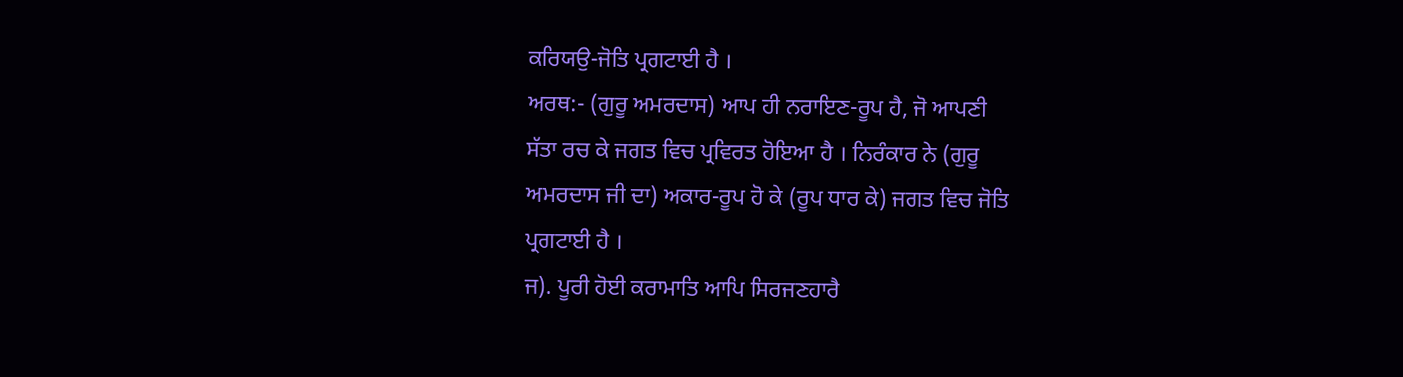ਕਰਿਯਉ-ਜੋਤਿ ਪ੍ਰਗਟਾਈ ਹੈ ।
ਅਰਥ:- (ਗੁਰੂ ਅਮਰਦਾਸ) ਆਪ ਹੀ ਨਰਾਇਣ-ਰੂਪ ਹੈ, ਜੋ ਆਪਣੀ
ਸੱਤਾ ਰਚ ਕੇ ਜਗਤ ਵਿਚ ਪ੍ਰਵਿਰਤ ਹੋਇਆ ਹੈ । ਨਿਰੰਕਾਰ ਨੇ (ਗੁਰੂ
ਅਮਰਦਾਸ ਜੀ ਦਾ) ਅਕਾਰ-ਰੂਪ ਹੋ ਕੇ (ਰੂਪ ਧਾਰ ਕੇ) ਜਗਤ ਵਿਚ ਜੋਤਿ
ਪ੍ਰਗਟਾਈ ਹੈ ।
ਜ). ਪੂਰੀ ਹੋਈ ਕਰਾਮਾਤਿ ਆਪਿ ਸਿਰਜਣਹਾਰੈ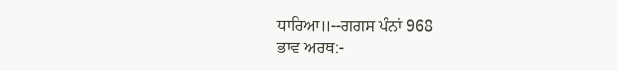ਧਾਰਿਆ॥--ਗਗਸ ਪੰਨਾਂ 968
ਭਾਵ ਅਰਥ:-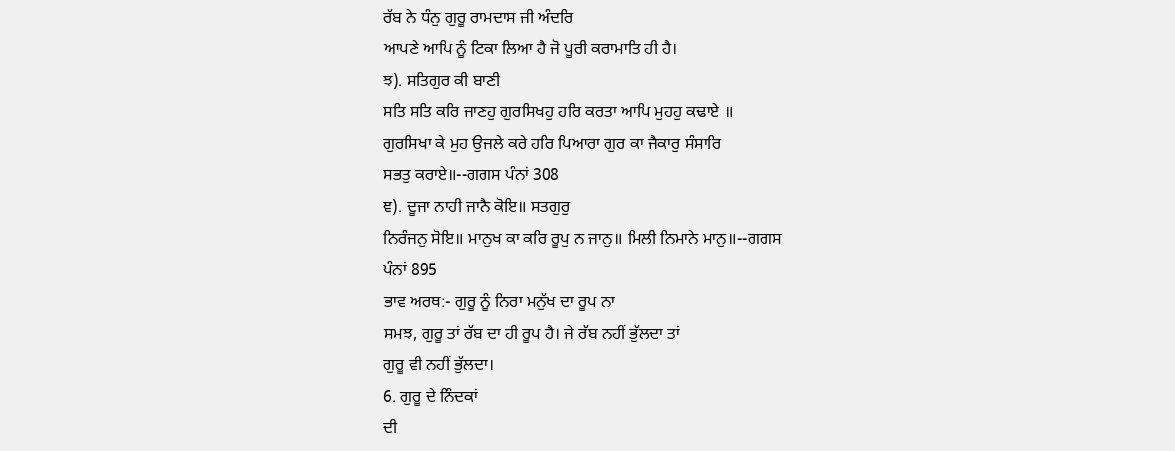ਰੱਬ ਨੇ ਧੰਨੁ ਗੁਰੂ ਰਾਮਦਾਸ ਜੀ ਅੰਦਰਿ
ਆਪਣੇ ਆਪਿ ਨੂੰ ਟਿਕਾ ਲਿਆ ਹੈ ਜੋ ਪੂਰੀ ਕਰਾਮਾਤਿ ਹੀ ਹੈ।
ਝ). ਸਤਿਗੁਰ ਕੀ ਬਾਣੀ
ਸਤਿ ਸਤਿ ਕਰਿ ਜਾਣਹੁ ਗੁਰਸਿਖਹੁ ਹਰਿ ਕਰਤਾ ਆਪਿ ਮੁਹਹੁ ਕਢਾਏ ॥
ਗੁਰਸਿਖਾ ਕੇ ਮੁਹ ਉਜਲੇ ਕਰੇ ਹਰਿ ਪਿਆਰਾ ਗੁਰ ਕਾ ਜੈਕਾਰੁ ਸੰਸਾਰਿ
ਸਭਤੁ ਕਰਾਏ॥--ਗਗਸ ਪੰਨਾਂ 308
ਞ). ਦੂਜਾ ਨਾਹੀ ਜਾਨੈ ਕੋਇ॥ ਸਤਗੁਰੁ
ਨਿਰੰਜਨੁ ਸੋਇ॥ ਮਾਨੁਖ ਕਾ ਕਰਿ ਰੂਪੁ ਨ ਜਾਨੁ॥ ਮਿਲੀ ਨਿਮਾਨੇ ਮਾਨੁ॥--ਗਗਸ
ਪੰਨਾਂ 895
ਭਾਵ ਅਰਥ:- ਗੁਰੂ ਨੂੰ ਨਿਰਾ ਮਨੁੱਖ ਦਾ ਰੂਪ ਨਾ
ਸਮਝ, ਗੁਰੂ ਤਾਂ ਰੱਬ ਦਾ ਹੀ ਰੂਪ ਹੈ। ਜੇ ਰੱਬ ਨਹੀਂ ਭੁੱਲਦਾ ਤਾਂ
ਗੁਰੂ ਵੀ ਨਹੀਂ ਭੁੱਲਦਾ।
6. ਗੁਰੂ ਦੇ ਨਿੰਦਕਾਂ
ਦੀ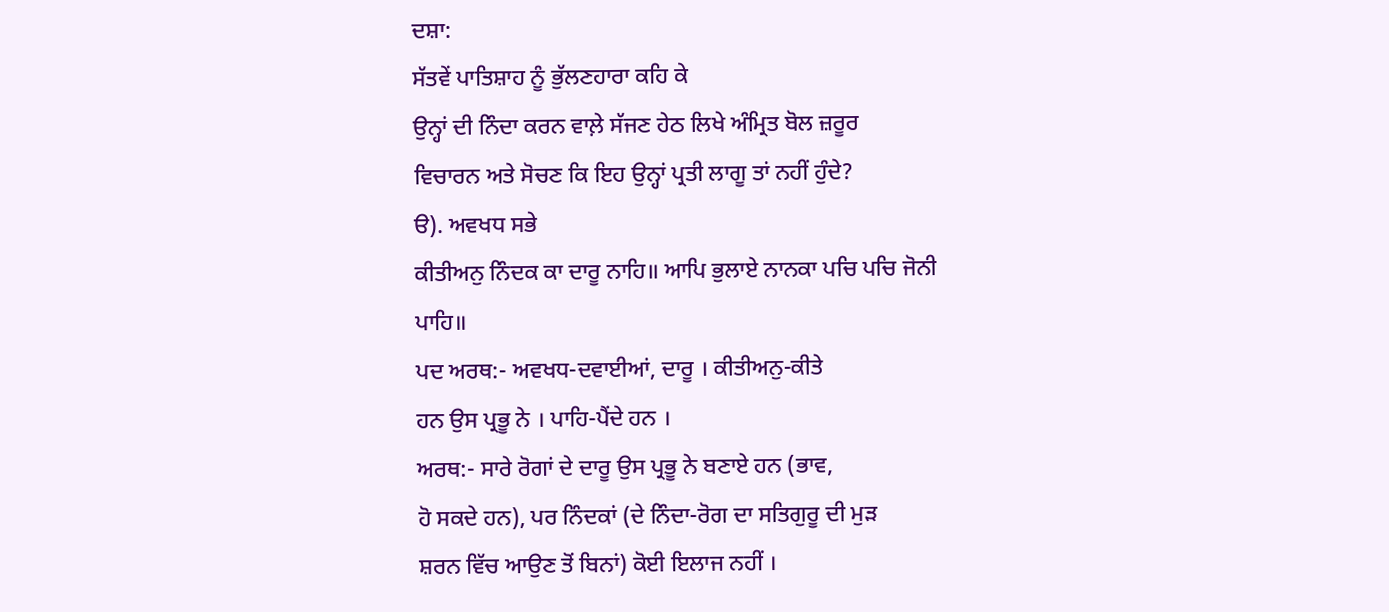ਦਸ਼ਾ:
ਸੱਤਵੇਂ ਪਾਤਿਸ਼ਾਹ ਨੂੰ ਭੁੱਲਣਹਾਰਾ ਕਹਿ ਕੇ
ਉਨ੍ਹਾਂ ਦੀ ਨਿੰਦਾ ਕਰਨ ਵਾਲ਼ੇ ਸੱਜਣ ਹੇਠ ਲਿਖੇ ਅੰਮ੍ਰਿਤ ਬੋਲ ਜ਼ਰੂਰ
ਵਿਚਾਰਨ ਅਤੇ ਸੋਚਣ ਕਿ ਇਹ ਉਨ੍ਹਾਂ ਪ੍ਰਤੀ ਲਾਗੂ ਤਾਂ ਨਹੀਂ ਹੁੰਦੇ?
ੳ). ਅਵਖਧ ਸਭੇ
ਕੀਤੀਅਨੁ ਨਿੰਦਕ ਕਾ ਦਾਰੂ ਨਾਹਿ॥ ਆਪਿ ਭੁਲਾਏ ਨਾਨਕਾ ਪਚਿ ਪਚਿ ਜੋਨੀ
ਪਾਹਿ॥
ਪਦ ਅਰਥ:- ਅਵਖਧ-ਦਵਾਈਆਂ, ਦਾਰੂ । ਕੀਤੀਅਨੁ-ਕੀਤੇ
ਹਨ ਉਸ ਪ੍ਰਭੂ ਨੇ । ਪਾਹਿ-ਪੈਂਦੇ ਹਨ ।
ਅਰਥ:- ਸਾਰੇ ਰੋਗਾਂ ਦੇ ਦਾਰੂ ਉਸ ਪ੍ਰਭੂ ਨੇ ਬਣਾਏ ਹਨ (ਭਾਵ,
ਹੋ ਸਕਦੇ ਹਨ), ਪਰ ਨਿੰਦਕਾਂ (ਦੇ ਨਿੰਦਾ-ਰੋਗ ਦਾ ਸਤਿਗੁਰੂ ਦੀ ਮੁੜ
ਸ਼ਰਨ ਵਿੱਚ ਆਉਣ ਤੋਂ ਬਿਨਾਂ) ਕੋਈ ਇਲਾਜ ਨਹੀਂ ।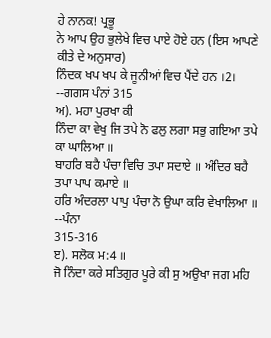ਹੇ ਨਾਨਕ! ਪ੍ਰਭੂ
ਨੇ ਆਪ ਉਹ ਭੁਲੇਖੇ ਵਿਚ ਪਾਏ ਹੋਏ ਹਨ (ਇਸ ਆਪਣੇ ਕੀਤੇ ਦੇ ਅਨੁਸਾਰ)
ਨਿੰਦਕ ਖਪ ਖਪ ਕੇ ਜੂਨੀਆਂ ਵਿਚ ਪੈਂਦੇ ਹਨ ।2। --ਗਗਸ ਪੰਨਾਂ 315
ਅ). ਮਹਾ ਪੁਰਖਾ ਕੀ
ਨਿੰਦਾ ਕਾ ਵੇਖੁ ਜਿ ਤਪੇ ਨੋ ਫਲੁ ਲਗਾ ਸਭੁ ਗਇਆ ਤਪੇ ਕਾ ਘਾਲਿਆ ॥
ਬਾਹਰਿ ਬਹੈ ਪੰਚਾ ਵਿਚਿ ਤਪਾ ਸਦਾਏ ॥ ਅੰਦਿਰ ਬਹੈ ਤਪਾ ਪਾਪ ਕਮਾਏ ॥
ਹਰਿ ਅੰਦਰਲਾ ਪਾਪੁ ਪੰਚਾ ਨੋ ਉਘਾ ਕਰਿ ਵੇਖਾਲਿਆ ॥ --ਪੰਨਾ
315-316
ੲ). ਸਲੋਕ ਮ:4 ॥
ਜੋ ਨਿੰਦਾ ਕਰੇ ਸਤਿਗੁਰ ਪੂਰੇ ਕੀ ਸੁ ਅਉਖਾ ਜਗ ਮਹਿ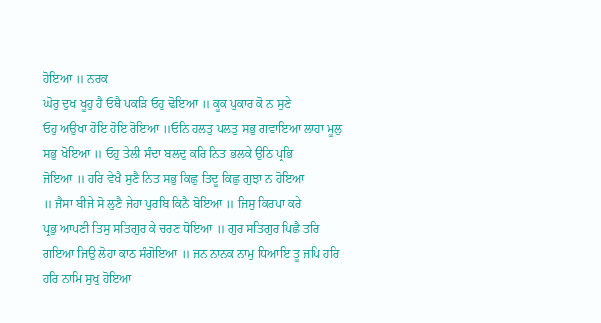ਹੋਇਆ ॥ ਨਰਕ
ਘੋਰੁ ਦੁਖ ਖੂਹੁ ਹੈ ਓਥੈ ਪਕੜਿ ਓਹੁ ਢੋਇਆ ॥ ਕੂਕ ਪੁਕਾਰ ਕੋ ਨ ਸੁਣੇ
ਓਹੁ ਅਉਖਾ ਹੋਇ ਹੋਇ ਰੋਇਆ ॥ਓਨਿ ਹਲਤੁ ਪਲਤੁ ਸਭੁ ਗਵਾਇਆ ਲਾਹਾ ਮੂਲੁ
ਸਭੁ ਖੋਇਆ ॥ ਓਹੁ ਤੇਲੀ ਸੰਦਾ ਬਲਦੁ ਕਰਿ ਨਿਤ ਭਲਕੇ ਉਠਿ ਪ੍ਰਭਿ
ਜੋਇਆ ॥ ਹਰਿ ਵੇਖੈ ਸੁਣੈ ਨਿਤ ਸਭੁ ਕਿਛੁ ਤਿਦੂ ਕਿਛੁ ਗੁਝਾ ਨ ਹੋਇਆ
॥ ਜੈਸਾ ਬੀਜੇ ਸੋ ਲੁਣੈ ਜੇਹਾ ਪੁਰਬਿ ਕਿਨੈ ਬੋਇਆ ॥ ਜਿਸੁ ਕਿਰਪਾ ਕਰੇ
ਪ੍ਰਭੁ ਆਪਣੀ ਤਿਸੁ ਸਤਿਗੁਰ ਕੇ ਚਰਣ ਧੋਇਆ ॥ ਗੁਰ ਸਤਿਗੁਰ ਪਿਛੈ ਤਰਿ
ਗਇਆ ਜਿਉ ਲੋਹਾ ਕਾਠ ਸੰਗੋਇਆ ॥ ਜਨ ਨਾਨਕ ਨਾਮੁ ਧਿਆਇ ਤੂ ਜਪਿ ਹਰਿ
ਹਰਿ ਨਾਮਿ ਸੁਖੁ ਹੋਇਆ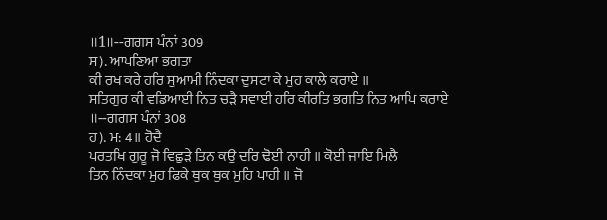॥1॥--ਗਗਸ ਪੰਨਾਂ 309
ਸ). ਆਪਣਿਆ ਭਗਤਾ
ਕੀ ਰਖ ਕਰੇ ਹਰਿ ਸੁਆਮੀ ਨਿੰਦਕਾ ਦੁਸਟਾ ਕੇ ਮੁਹ ਕਾਲੇ ਕਰਾਏ ॥
ਸਤਿਗੁਰ ਕੀ ਵਡਿਆਈ ਨਿਤ ਚੜੈ ਸਵਾਈ ਹਰਿ ਕੀਰਤਿ ਭਗਤਿ ਨਿਤ ਆਪਿ ਕਰਾਏ
॥--ਗਗਸ ਪੰਨਾਂ 308
ਹ). ਮ: 4॥ ਹੋਦੈ
ਪਰਤਖਿ ਗੁਰੂ ਜੋ ਵਿਛੁੜੇ ਤਿਨ ਕਉ ਦਰਿ ਢੋਈ ਨਾਹੀ ॥ ਕੋਈ ਜਾਇ ਮਿਲੈ
ਤਿਨ ਨਿੰਦਕਾ ਮੁਹ ਫਿਕੇ ਥੁਕ ਥੁਕ ਮੁਹਿ ਪਾਹੀ ॥ ਜੋ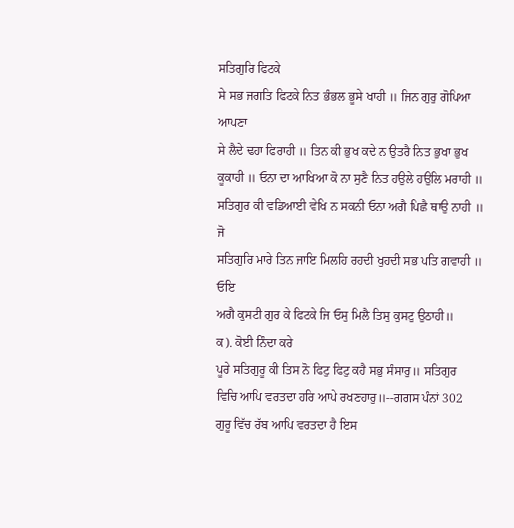ਸਤਿਗੁਰਿ ਫਿਟਕੇ
ਸੇ ਸਭ ਜਗਤਿ ਫਿਟਕੇ ਨਿਤ ਭੰਭਲ ਭੂਸੇ ਖਾਹੀ ॥ ਜਿਨ ਗੁਰੁ ਗੋਪਿਆ ਆਪਣਾ
ਸੇ ਲੈਦੇ ਢਹਾ ਫਿਰਾਹੀ ॥ ਤਿਨ ਕੀ ਭੁਖ ਕਦੇ ਨ ਉਤਰੈ ਨਿਤ ਭੁਖਾ ਭੁਖ
ਕੂਕਾਹੀ ॥ ਓਨਾ ਦਾ ਆਖਿਆ ਕੋ ਨਾ ਸੁਣੈ ਨਿਤ ਹਉਲੇ ਹਉਲਿ ਮਰਾਹੀ ॥
ਸਤਿਗੁਰ ਕੀ ਵਡਿਆਈ ਵੇਖਿ ਨ ਸਕਨੀ ਓਨਾ ਅਗੈ ਪਿਛੈ ਥਾਉ ਨਾਹੀ ॥ ਜੋ
ਸਤਿਗੁਰਿ ਮਾਰੇ ਤਿਨ ਜਾਇ ਮਿਲਹਿ ਰਹਦੀ ਖੁਹਦੀ ਸਭ ਪਤਿ ਗਵਾਹੀ ॥ ਓਇ
ਅਗੈ ਕੁਸਟੀ ਗੁਰ ਕੇ ਫਿਟਕੇ ਜਿ ਓਸੁ ਮਿਲੈ ਤਿਸੁ ਕੁਸਟੁ ਉਠਾਹੀ॥
ਕ). ਕੋਈ ਨਿੰਦਾ ਕਰੇ
ਪੂਰੇ ਸਤਿਗੁਰੂ ਕੀ ਤਿਸ ਨੋ ਫਿਟੁ ਫਿਟੁ ਕਹੈ ਸਭੁ ਸੰਸਾਰੁ॥ ਸਤਿਗੁਰ
ਵਿਚਿ ਆਪਿ ਵਰਤਦਾ ਹਰਿ ਆਪੇ ਰਖਣਹਾਰੁ॥--ਗਗਸ ਪੰਨਾਂ 302
ਗੁਰੂ ਵਿੱਚ ਰੱਬ ਆਪਿ ਵਰਤਦਾ ਹੈ ਇਸ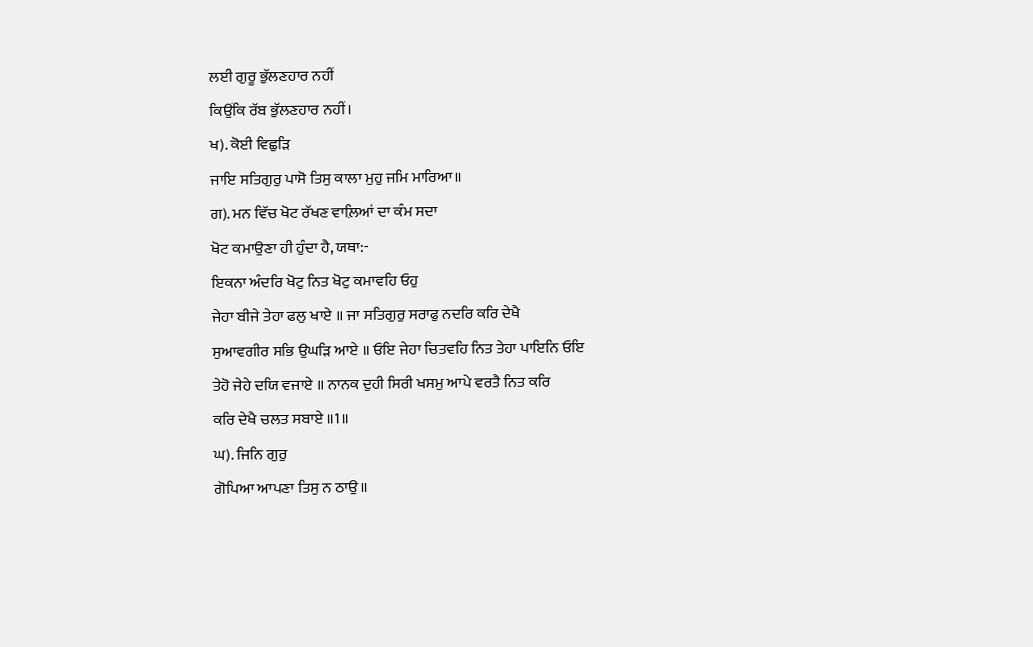ਲਈ ਗੁਰੂ ਭੁੱਲਣਹਾਰ ਨਹੀਂ
ਕਿਉਂਕਿ ਰੱਬ ਭੁੱਲਣਹਾਰ ਨਹੀਂ।
ਖ). ਕੋਈ ਵਿਛੁੜਿ
ਜਾਇ ਸਤਿਗੁਰੁ ਪਾਸੋ ਤਿਸੁ ਕਾਲਾ ਮੁਹੁ ਜਮਿ ਮਾਰਿਆ॥
ਗ). ਮਨ ਵਿੱਚ ਖੋਟ ਰੱਖਣ ਵਾਲ਼ਿਆਂ ਦਾ ਕੰਮ ਸਦਾ
ਖੋਟ ਕਮਾਉਣਾ ਹੀ ਹੁੰਦਾ ਹੈ, ਯਥਾ:-
ਇਕਨਾ ਅੰਦਰਿ ਖੋਟੁ ਨਿਤ ਖੋਟੁ ਕਮਾਵਹਿ ਓਹੁ
ਜੇਹਾ ਬੀਜੇ ਤੇਹਾ ਫਲੁ ਖਾਏ ॥ ਜਾ ਸਤਿਗੁਰੁ ਸਰਾਫੁ ਨਦਰਿ ਕਰਿ ਦੇਖੈ
ਸੁਆਵਗੀਰ ਸਭਿ ਉਘੜਿ ਆਏ ॥ ਓਇ ਜੇਹਾ ਚਿਤਵਹਿ ਨਿਤ ਤੇਹਾ ਪਾਇਨਿ ਓਇ
ਤੇਹੋ ਜੇਹੇ ਦਯਿ ਵਜਾਏ ॥ ਨਾਨਕ ਦੁਹੀ ਸਿਰੀ ਖਸਮੁ ਆਪੇ ਵਰਤੈ ਨਿਤ ਕਰਿ
ਕਰਿ ਦੇਖੈ ਚਲਤ ਸਬਾਏ ॥1॥
ਘ). ਜਿਨਿ ਗੁਰੁ
ਗੋਪਿਆ ਆਪਣਾ ਤਿਸੁ ਨ ਠਾਉ॥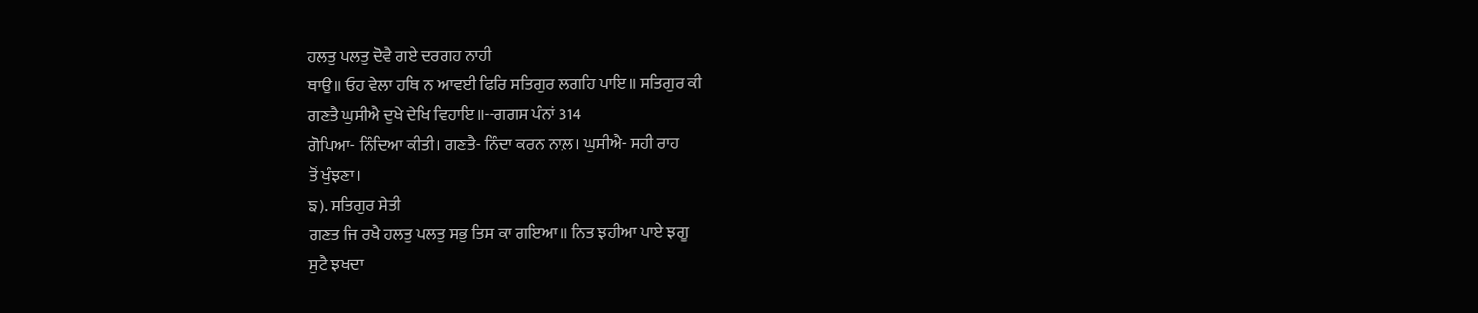ਹਲਤੁ ਪਲਤੁ ਦੋਵੈ ਗਏ ਦਰਗਹ ਨਾਹੀ
ਥਾਉ॥ ਓਹ ਵੇਲਾ ਹਥਿ ਨ ਆਵਈ ਫਿਰਿ ਸਤਿਗੁਰ ਲਗਹਿ ਪਾਇ॥ ਸਤਿਗੁਰ ਕੀ
ਗਣਤੈ ਘੁਸੀਐ ਦੁਖੇ ਦੇਖਿ ਵਿਹਾਇ॥--ਗਗਸ ਪੰਨਾਂ 314
ਗੋਪਿਆ- ਨਿੰਦਿਆ ਕੀਤੀ। ਗਣਤੈ- ਨਿੰਦਾ ਕਰਨ ਨਾਲ਼। ਘੁਸੀਐ- ਸਹੀ ਰਾਹ
ਤੋਂ ਖੁੰਝਣਾ।
ਙ). ਸਤਿਗੁਰ ਸੇਤੀ
ਗਣਤ ਜਿ ਰਖੈ ਹਲਤੁ ਪਲਤੁ ਸਭੁ ਤਿਸ ਕਾ ਗਇਆ॥ ਨਿਤ ਝਹੀਆ ਪਾਏ ਝਗੂ
ਸੁਟੈ ਝਖਦਾ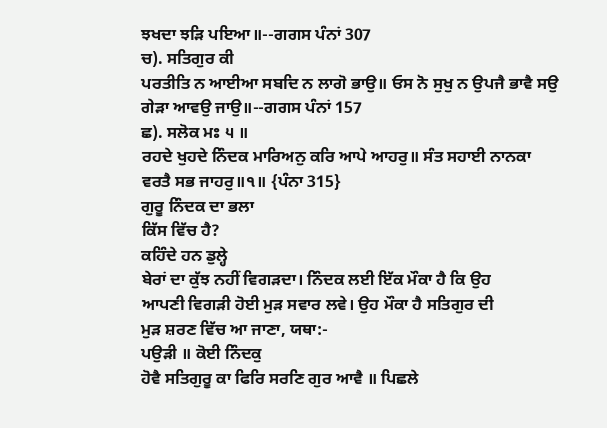ਝਖਦਾ ਝੜਿ ਪਇਆ॥--ਗਗਸ ਪੰਨਾਂ 307
ਚ). ਸਤਿਗੁਰ ਕੀ
ਪਰਤੀਤਿ ਨ ਆਈਆ ਸਬਦਿ ਨ ਲਾਗੋ ਭਾਉ॥ ਓਸ ਨੋ ਸੁਖੁ ਨ ਉਪਜੈ ਭਾਵੈ ਸਉ
ਗੇੜਾ ਆਵਉ ਜਾਉ॥--ਗਗਸ ਪੰਨਾਂ 157
ਛ). ਸਲੋਕ ਮਃ ੫ ॥
ਰਹਦੇ ਖੁਹਦੇ ਨਿੰਦਕ ਮਾਰਿਅਨੁ ਕਰਿ ਆਪੇ ਆਹਰੁ॥ ਸੰਤ ਸਹਾਈ ਨਾਨਕਾ
ਵਰਤੈ ਸਭ ਜਾਹਰੁ॥੧॥ {ਪੰਨਾ 315}
ਗੁਰੂ ਨਿੰਦਕ ਦਾ ਭਲਾ
ਕਿੱਸ ਵਿੱਚ ਹੈ?
ਕਹਿੰਦੇ ਹਨ ਡੁਲ੍ਹੇ
ਬੇਰਾਂ ਦਾ ਕੁੱਝ ਨਹੀਂ ਵਿਗੜਦਾ। ਨਿੰਦਕ ਲਈ ਇੱਕ ਮੌਕਾ ਹੈ ਕਿ ਉਹ
ਆਪਣੀ ਵਿਗੜੀ ਹੋਈ ਮੁੜ ਸਵਾਰ ਲਵੇ। ਉਹ ਮੌਕਾ ਹੈ ਸਤਿਗੁਰ ਦੀ
ਮੁੜ ਸ਼ਰਣ ਵਿੱਚ ਆ ਜਾਣਾ, ਯਥਾ:-
ਪਉੜੀ ॥ ਕੋਈ ਨਿੰਦਕੁ
ਹੋਵੈ ਸਤਿਗੁਰੂ ਕਾ ਫਿਰਿ ਸਰਣਿ ਗੁਰ ਆਵੈ ॥ ਪਿਛਲੇ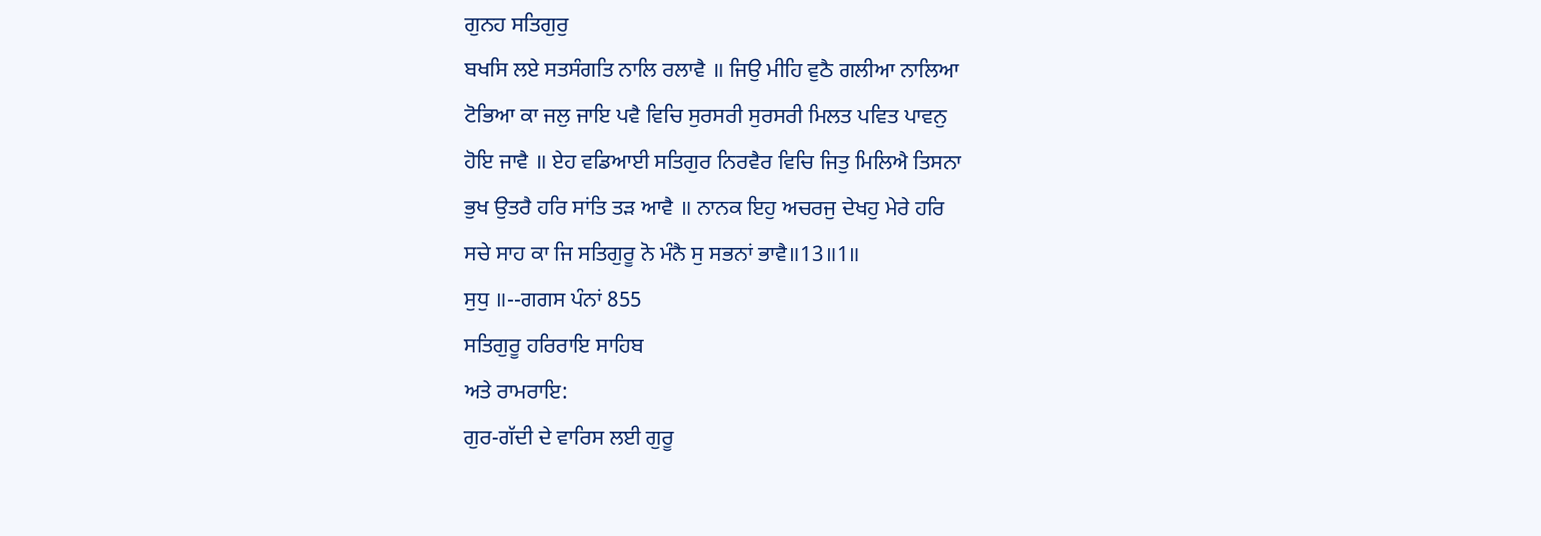ਗੁਨਹ ਸਤਿਗੁਰੁ
ਬਖਸਿ ਲਏ ਸਤਸੰਗਤਿ ਨਾਲਿ ਰਲਾਵੈ ॥ ਜਿਉ ਮੀਹਿ ਵੁਠੈ ਗਲੀਆ ਨਾਲਿਆ
ਟੋਭਿਆ ਕਾ ਜਲੁ ਜਾਇ ਪਵੈ ਵਿਚਿ ਸੁਰਸਰੀ ਸੁਰਸਰੀ ਮਿਲਤ ਪਵਿਤ ਪਾਵਨੁ
ਹੋਇ ਜਾਵੈ ॥ ਏਹ ਵਡਿਆਈ ਸਤਿਗੁਰ ਨਿਰਵੈਰ ਵਿਚਿ ਜਿਤੁ ਮਿਲਿਐ ਤਿਸਨਾ
ਭੁਖ ਉਤਰੈ ਹਰਿ ਸਾਂਤਿ ਤੜ ਆਵੈ ॥ ਨਾਨਕ ਇਹੁ ਅਚਰਜੁ ਦੇਖਹੁ ਮੇਰੇ ਹਰਿ
ਸਚੇ ਸਾਹ ਕਾ ਜਿ ਸਤਿਗੁਰੂ ਨੋ ਮੰਨੈ ਸੁ ਸਭਨਾਂ ਭਾਵੈ॥13॥1॥
ਸੁਧੁ ॥--ਗਗਸ ਪੰਨਾਂ 855
ਸਤਿਗੁਰੂ ਹਰਿਰਾਇ ਸਾਹਿਬ
ਅਤੇ ਰਾਮਰਾਇ:
ਗੁਰ-ਗੱਦੀ ਦੇ ਵਾਰਿਸ ਲਈ ਗੁਰੂ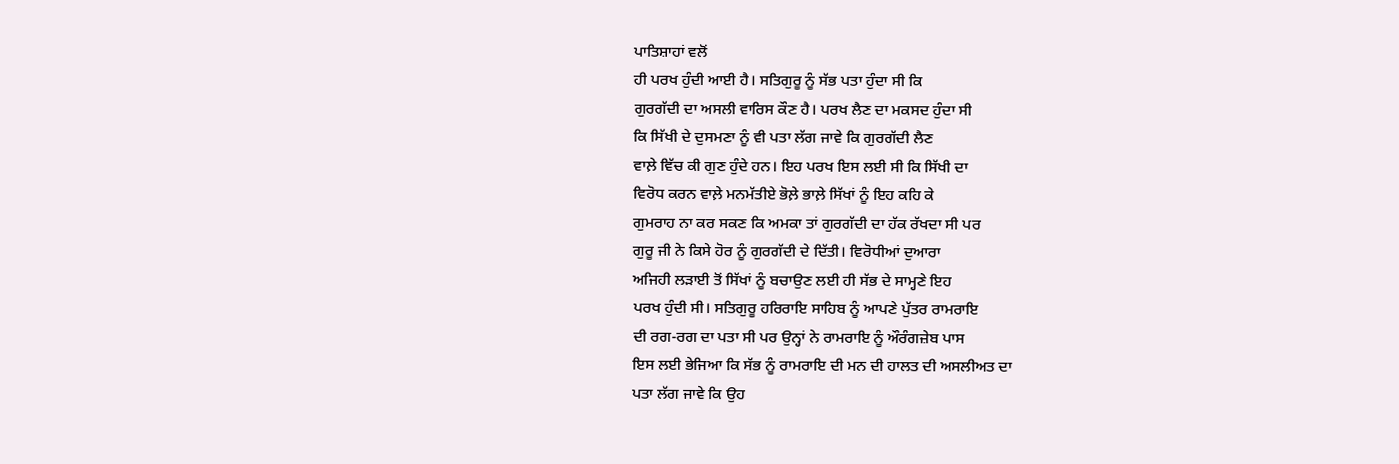ਪਾਤਿਸ਼ਾਹਾਂ ਵਲੋਂ
ਹੀ ਪਰਖ ਹੁੰਦੀ ਆਈ ਹੈ। ਸਤਿਗੁਰੂ ਨੂੰ ਸੱਭ ਪਤਾ ਹੁੰਦਾ ਸੀ ਕਿ
ਗੁਰਗੱਦੀ ਦਾ ਅਸਲੀ ਵਾਰਿਸ ਕੌਣ ਹੈ। ਪਰਖ ਲੈਣ ਦਾ ਮਕਸਦ ਹੁੰਦਾ ਸੀ
ਕਿ ਸਿੱਖੀ ਦੇ ਦੁਸਮਣਾ ਨੂੰ ਵੀ ਪਤਾ ਲੱਗ ਜਾਵੇ ਕਿ ਗੁਰਗੱਦੀ ਲੈਣ
ਵਾਲ਼ੇ ਵਿੱਚ ਕੀ ਗੁਣ ਹੁੰਦੇ ਹਨ। ਇਹ ਪਰਖ ਇਸ ਲਈ ਸੀ ਕਿ ਸਿੱਖੀ ਦਾ
ਵਿਰੋਧ ਕਰਨ ਵਾਲ਼ੇ ਮਨਮੱਤੀਏ ਭੋਲ਼ੇ ਭਾਲ਼ੇ ਸਿੱਖਾਂ ਨੂੰ ਇਹ ਕਹਿ ਕੇ
ਗੁਮਰਾਹ ਨਾ ਕਰ ਸਕਣ ਕਿ ਅਮਕਾ ਤਾਂ ਗੁਰਗੱਦੀ ਦਾ ਹੱਕ ਰੱਖਦਾ ਸੀ ਪਰ
ਗੁਰੂ ਜੀ ਨੇ ਕਿਸੇ ਹੋਰ ਨੂੰ ਗੁਰਗੱਦੀ ਦੇ ਦਿੱਤੀ। ਵਿਰੋਧੀਆਂ ਦੁਆਰਾ
ਅਜਿਹੀ ਲੜਾਈ ਤੋਂ ਸਿੱਖਾਂ ਨੂੰ ਬਚਾਉਣ ਲਈ ਹੀ ਸੱਭ ਦੇ ਸਾਮ੍ਹਣੇ ਇਹ
ਪਰਖ ਹੁੰਦੀ ਸੀ। ਸਤਿਗੁਰੂ ਹਰਿਰਾਇ ਸਾਹਿਬ ਨੂੰ ਆਪਣੇ ਪੁੱਤਰ ਰਾਮਰਾਇ
ਦੀ ਰਗ-ਰਗ ਦਾ ਪਤਾ ਸੀ ਪਰ ਉਨ੍ਹਾਂ ਨੇ ਰਾਮਰਾਇ ਨੂੰ ਔਰੰਗਜ਼ੇਬ ਪਾਸ
ਇਸ ਲਈ ਭੇਜਿਆ ਕਿ ਸੱਭ ਨੂੰ ਰਾਮਰਾਇ ਦੀ ਮਨ ਦੀ ਹਾਲਤ ਦੀ ਅਸਲੀਅਤ ਦਾ
ਪਤਾ ਲੱਗ ਜਾਵੇ ਕਿ ਉਹ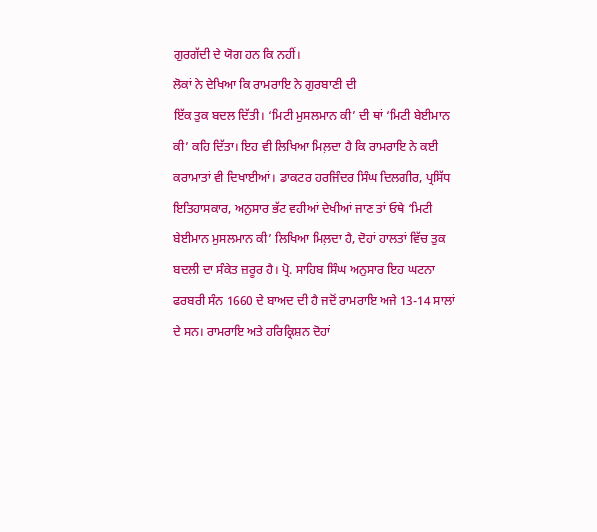ਗੁਰਗੱਦੀ ਦੇ ਯੋਗ ਹਨ ਕਿ ਨਹੀਂ।
ਲੋਕਾਂ ਨੇ ਦੇਖਿਆ ਕਿ ਰਾਮਰਾਇ ਨੇ ਗੁਰਬਾਣੀ ਦੀ
ਇੱਕ ਤੁਕ ਬਦਲ ਦਿੱਤੀ। ‘ਮਿਟੀ ਮੁਸਲਮਾਨ ਕੀ’ ਦੀ ਥਾਂ ‘ਮਿਟੀ ਬੇਈਮਾਨ
ਕੀ’ ਕਹਿ ਦਿੱਤਾ। ਇਹ ਵੀ ਲਿਖਿਆ ਮਿਲ਼ਦਾ ਹੈ ਕਿ ਰਾਮਰਾਇ ਨੇ ਕਈ
ਕਰਾਮਾਤਾਂ ਵੀ ਦਿਖਾਈਆਂ। ਡਾਕਟਰ ਹਰਜਿੰਦਰ ਸਿੰਘ ਦਿਲਗੀਰ, ਪ੍ਰਸਿੱਧ
ਇਤਿਹਾਸਕਾਰ, ਅਨੁਸਾਰ ਭੱਟ ਵਹੀਆਂ ਦੇਖੀਆਂ ਜਾਣ ਤਾਂ ਓਥੇ ‘ਮਿਟੀ
ਬੇਈਮਾਨ ਮੁਸਲਮਾਨ ਕੀ’ ਲਿਖਿਆ ਮਿਲ਼ਦਾ ਹੈ, ਦੋਹਾਂ ਹਾਲਤਾਂ ਵਿੱਚ ਤੁਕ
ਬਦਲੀ ਦਾ ਸੰਕੇਤ ਜ਼ਰੂਰ ਹੈ। ਪ੍ਰੋ. ਸਾਹਿਬ ਸਿੰਘ ਅਨੁਸਾਰ ਇਹ ਘਟਨਾ
ਫਰਬਰੀ ਸੰਨ 1660 ਦੇ ਬਾਅਦ ਦੀ ਹੈ ਜਦੋਂ ਰਾਮਰਾਇ ਅਜੇ 13-14 ਸਾਲਾਂ
ਦੇ ਸਨ। ਰਾਮਰਾਇ ਅਤੇ ਹਰਿਕ੍ਰਿਸ਼ਨ ਦੋਹਾਂ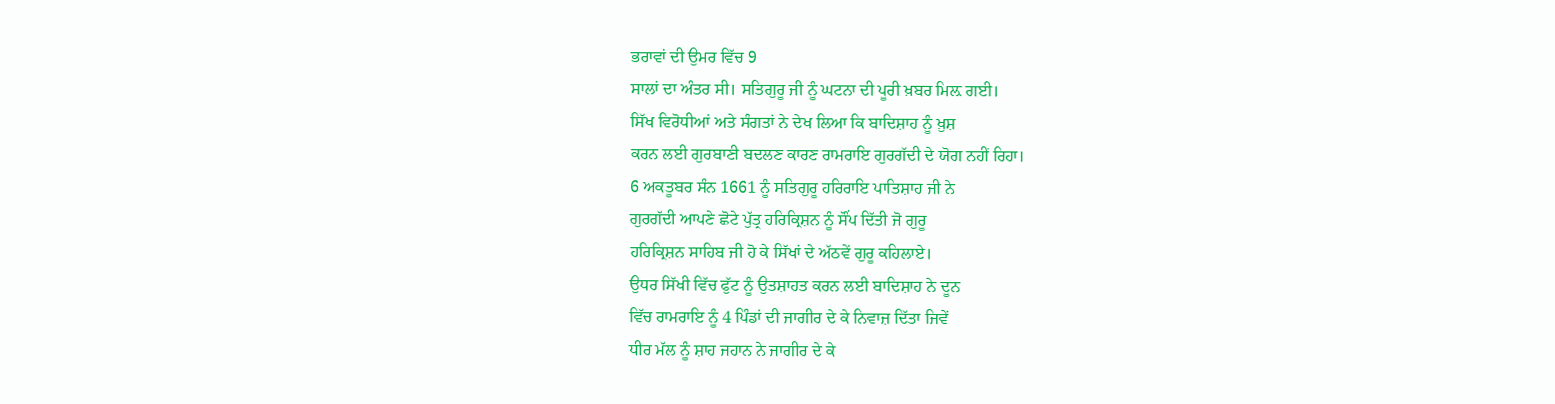ਭਰਾਵਾਂ ਦੀ ਉਮਰ ਵਿੱਚ 9
ਸਾਲਾਂ ਦਾ ਅੰਤਰ ਸੀ। ਸਤਿਗੁਰੂ ਜੀ ਨੂੰ ਘਟਨਾ ਦੀ ਪੂਰੀ ਖ਼ਬਰ ਮਿਲ਼ ਗਈ।
ਸਿੱਖ ਵਿਰੋਧੀਆਂ ਅਤੇ ਸੰਗਤਾਂ ਨੇ ਦੇਖ ਲਿਆ ਕਿ ਬਾਦਿਸ਼ਾਹ ਨੂੰ ਖ਼ੁਸ਼
ਕਰਨ ਲਈ ਗੁਰਬਾਣੀ ਬਦਲਣ ਕਾਰਣ ਰਾਮਰਾਇ ਗੁਰਗੱਦੀ ਦੇ ਯੋਗ ਨਹੀਂ ਰਿਹਾ।
6 ਅਕਤੂਬਰ ਸੰਨ 1661 ਨੂੰ ਸਤਿਗੁਰੂ ਹਰਿਰਾਇ ਪਾਤਿਸ਼ਾਹ ਜੀ ਨੇ
ਗੁਰਗੱਦੀ ਆਪਣੇ ਛੋਟੇ ਪੁੱਤ੍ਰ ਹਰਿਕ੍ਰਿਸ਼ਨ ਨੂੰ ਸੌਂਪ ਦਿੱਤੀ ਜੋ ਗੁਰੂ
ਹਰਿਕ੍ਰਿਸ਼ਨ ਸਾਹਿਬ ਜੀ ਹੋ ਕੇ ਸਿੱਖਾਂ ਦੇ ਅੱਠਵੇਂ ਗੁਰੂ ਕਹਿਲਾਏ।
ਉਧਰ ਸਿੱਖੀ ਵਿੱਚ ਫੁੱਟ ਨੂੰ ਉਤਸ਼ਾਹਤ ਕਰਨ ਲਈ ਬਾਦਿਸ਼ਾਹ ਨੇ ਦੂਨ
ਵਿੱਚ ਰਾਮਰਾਇ ਨੂੰ 4 ਪਿੰਡਾਂ ਦੀ ਜਾਗੀਰ ਦੇ ਕੇ ਨਿਵਾਜ਼ ਦਿੱਤਾ ਜਿਵੇਂ
ਧੀਰ ਮੱਲ ਨੂੰ ਸ਼ਾਹ ਜਹਾਨ ਨੇ ਜਾਗੀਰ ਦੇ ਕੇ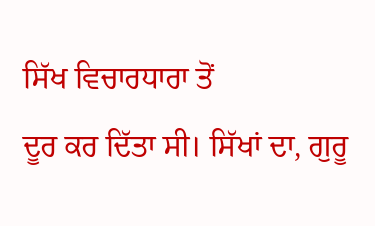ਸਿੱਖ ਵਿਚਾਰਧਾਰਾ ਤੋਂ
ਦੂਰ ਕਰ ਦਿੱਤਾ ਸੀ। ਸਿੱਖਾਂ ਦਾ, ਗੁਰੂ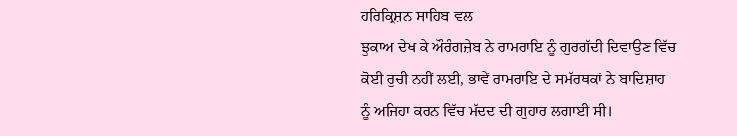ਹਰਿਕ੍ਰਿਸ਼ਨ ਸਾਹਿਬ ਵਲ
ਝੁਕਾਅ ਦੇਖ ਕੇ ਔਰੰਗਜ਼ੇਬ ਨੇ ਰਾਮਰਾਇ ਨੂੰ ਗੁਰਗੱਦੀ ਦਿਵਾਉਣ ਵਿੱਚ
ਕੋਈ ਰੁਚੀ ਨਹੀਂ ਲਈ, ਭਾਵੇਂ ਰਾਮਰਾਇ ਦੇ ਸਮੱਰਥਕਾਂ ਨੇ ਬਾਦਿਸ਼ਾਹ
ਨੂੰ ਅਜਿਹਾ ਕਰਨ ਵਿੱਚ ਮੱਦਦ ਦੀ ਗੁਹਾਰ ਲਗਾਈ ਸੀ।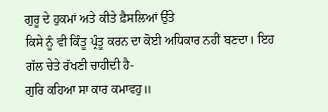ਗੁਰੂ ਦੇ ਹੁਕਮਾਂ ਅਤੇ ਕੀਤੇ ਫ਼ੈਸਲਿਆਂ ਉੱਤੇ
ਕਿਸੇ ਨੂੰ ਵੀ ਕਿੰਤੂ ਪ੍ਰੰਤੂ ਕਰਨ ਦਾ ਕੋਈ ਅਧਿਕਾਰ ਨਹੀਂ ਬਣਦਾ। ਇਹ
ਗੱਲ ਚੇਤੇ ਰੱਖਣੀ ਚਾਹੀਦੀ ਹੈ-
ਗੁਰਿ ਕਹਿਆ ਸਾ ਕਾਰ ਕਮਾਵਹੁ॥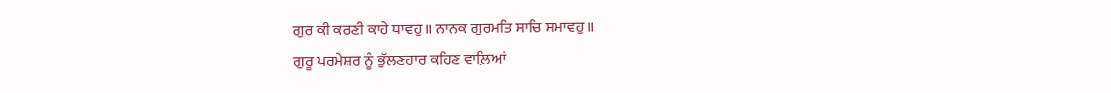ਗੁਰ ਕੀ ਕਰਣੀ ਕਾਹੇ ਧਾਵਹੁ॥ ਨਾਨਕ ਗੁਰਮਤਿ ਸਾਚਿ ਸਮਾਵਹੁ॥
ਗੁਰੂ ਪਰਮੇਸ਼ਰ ਨੂੰ ਭੁੱਲਣਹਾਰ ਕਹਿਣ ਵਾਲ਼ਿਆਂ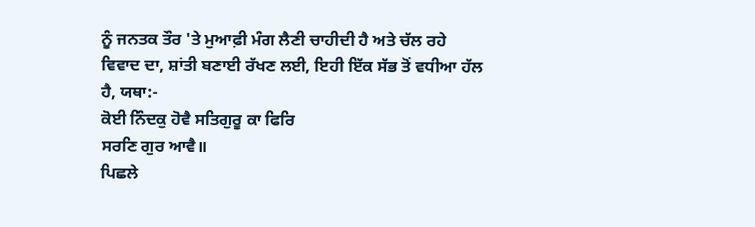ਨੂੰ ਜਨਤਕ ਤੌਰ 'ਤੇ ਮੁਆਫ਼ੀ ਮੰਗ ਲੈਣੀ ਚਾਹੀਦੀ ਹੈ ਅਤੇ ਚੱਲ ਰਹੇ
ਵਿਵਾਦ ਦਾ, ਸ਼ਾਂਤੀ ਬਣਾਈ ਰੱਖਣ ਲਈ, ਇਹੀ ਇੱਕ ਸੱਭ ਤੋਂ ਵਧੀਆ ਹੱਲ
ਹੈ, ਯਥਾ:-
ਕੋਈ ਨਿੰਦਕੁ ਹੋਵੈ ਸਤਿਗੁਰੂ ਕਾ ਫਿਰਿ
ਸਰਣਿ ਗੁਰ ਆਵੈ॥
ਪਿਛਲੇ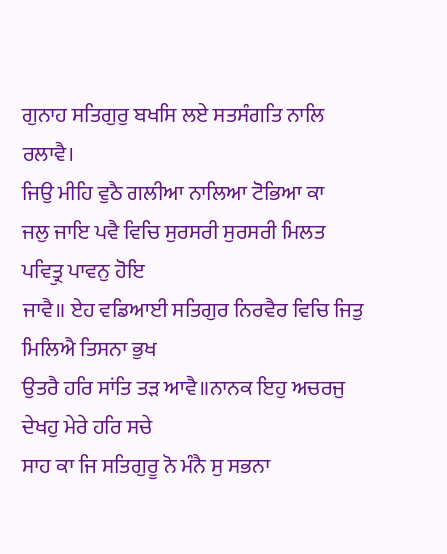ਗੁਨਾਹ ਸਤਿਗੁਰੁ ਬਖਸਿ ਲਏ ਸਤਸੰਗਤਿ ਨਾਲਿ ਰਲਾਵੈ।
ਜਿਉ ਮੀਹਿ ਵੁਠੈ ਗਲੀਆ ਨਾਲਿਆ ਟੋਭਿਆ ਕਾ
ਜਲੁ ਜਾਇ ਪਵੈ ਵਿਚਿ ਸੁਰਸਰੀ ਸੁਰਸਰੀ ਮਿਲਤ ਪਵਿਤ੍ਰੁ ਪਾਵਨੁ ਹੋਇ
ਜਾਵੈ॥ ਏਹ ਵਡਿਆਈ ਸਤਿਗੁਰ ਨਿਰਵੈਰ ਵਿਚਿ ਜਿਤੁ ਮਿਲਿਐ ਤਿਸਨਾ ਭੁਖ
ਉਤਰੈ ਹਰਿ ਸਾਂਤਿ ਤੜ ਆਵੈ॥ਨਾਨਕ ਇਹੁ ਅਚਰਜੁ ਦੇਖਹੁ ਮੇਰੇ ਹਰਿ ਸਚੇ
ਸਾਹ ਕਾ ਜਿ ਸਤਿਗੁਰੂ ਨੋ ਮੰਨੈ ਸੁ ਸਭਨਾ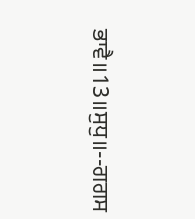ਭਾਵੈ॥13॥ਸੁਧੁ॥--ਗਗਸ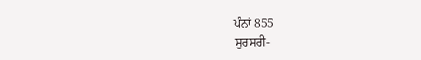ਪੰਨਾਂ 855
ਸੁਰਸਰੀ-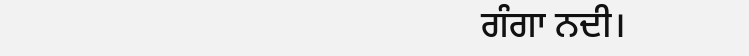ਗੰਗਾ ਨਦੀ।